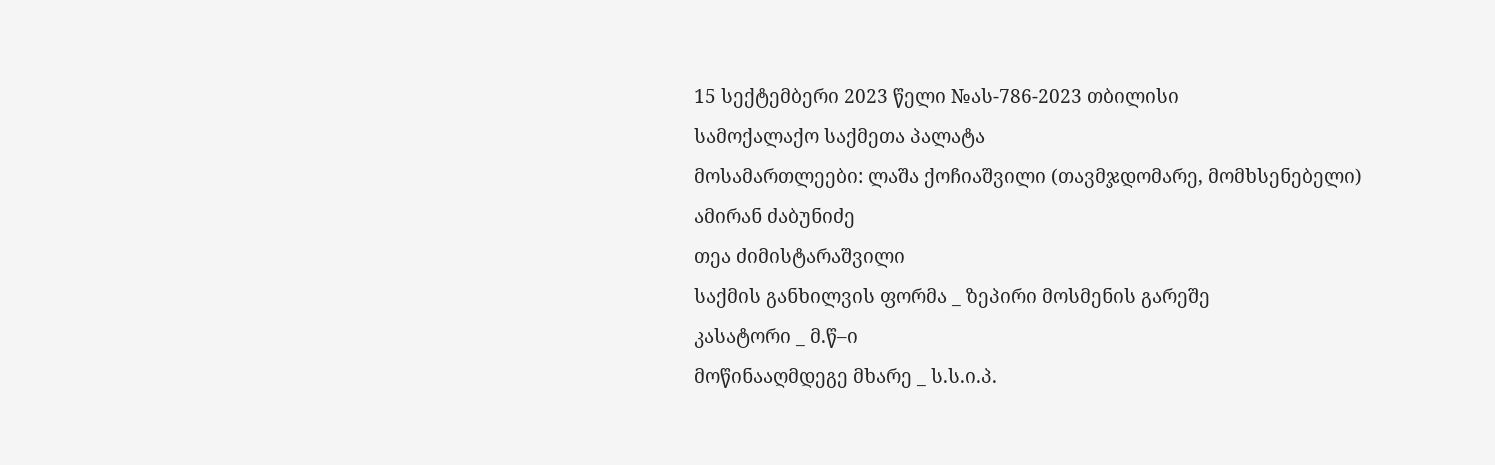15 სექტემბერი 2023 წელი №ას-786-2023 თბილისი
სამოქალაქო საქმეთა პალატა
მოსამართლეები: ლაშა ქოჩიაშვილი (თავმჯდომარე, მომხსენებელი)
ამირან ძაბუნიძე
თეა ძიმისტარაშვილი
საქმის განხილვის ფორმა _ ზეპირი მოსმენის გარეშე
კასატორი _ მ.წ–ი
მოწინააღმდეგე მხარე _ ს.ს.ი.პ.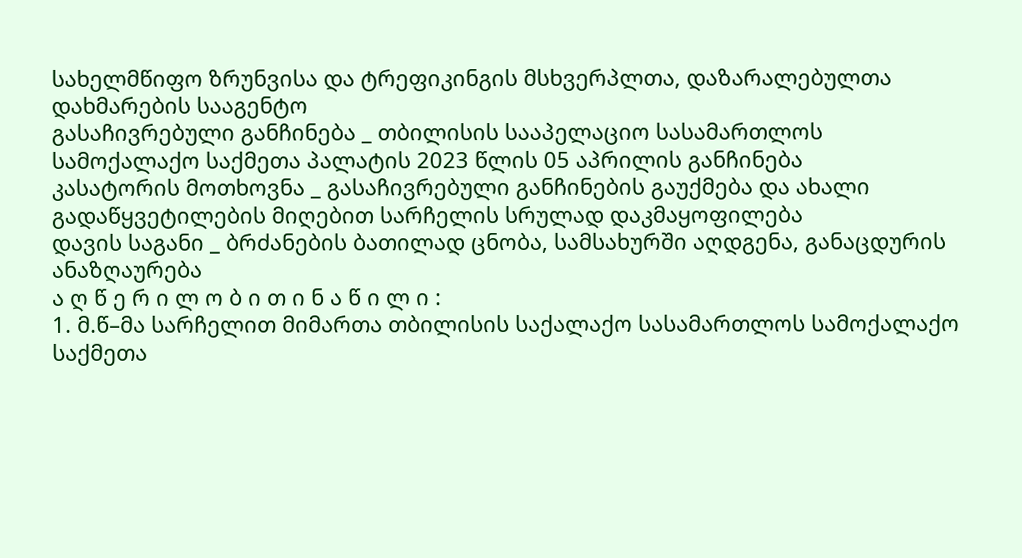სახელმწიფო ზრუნვისა და ტრეფიკინგის მსხვერპლთა, დაზარალებულთა დახმარების სააგენტო
გასაჩივრებული განჩინება _ თბილისის სააპელაციო სასამართლოს სამოქალაქო საქმეთა პალატის 2023 წლის 05 აპრილის განჩინება
კასატორის მოთხოვნა _ გასაჩივრებული განჩინების გაუქმება და ახალი გადაწყვეტილების მიღებით სარჩელის სრულად დაკმაყოფილება
დავის საგანი _ ბრძანების ბათილად ცნობა, სამსახურში აღდგენა, განაცდურის ანაზღაურება
ა ღ წ ე რ ი ლ ო ბ ი თ ი ნ ა წ ი ლ ი :
1. მ.წ–მა სარჩელით მიმართა თბილისის საქალაქო სასამართლოს სამოქალაქო საქმეთა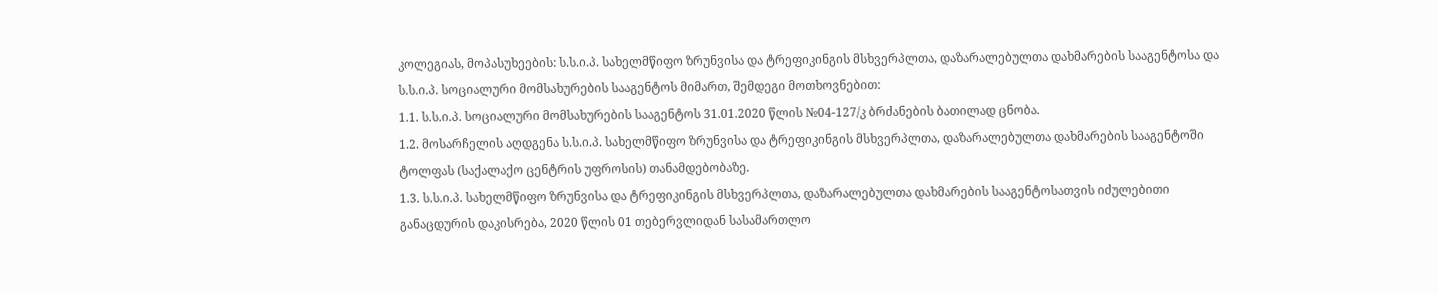კოლეგიას, მოპასუხეების: ს.ს.ი.პ. სახელმწიფო ზრუნვისა და ტრეფიკინგის მსხვერპლთა, დაზარალებულთა დახმარების სააგენტოსა და ს.ს.ი.პ. სოციალური მომსახურების სააგენტოს მიმართ, შემდეგი მოთხოვნებით:
1.1. ს.ს.ი.პ. სოციალური მომსახურების სააგენტოს 31.01.2020 წლის №04-127/კ ბრძანების ბათილად ცნობა.
1.2. მოსარჩელის აღდგენა ს.ს.ი.პ. სახელმწიფო ზრუნვისა და ტრეფიკინგის მსხვერპლთა, დაზარალებულთა დახმარების სააგენტოში ტოლფას (საქალაქო ცენტრის უფროსის) თანამდებობაზე.
1.3. ს.ს.ი.პ. სახელმწიფო ზრუნვისა და ტრეფიკინგის მსხვერპლთა, დაზარალებულთა დახმარების სააგენტოსათვის იძულებითი განაცდურის დაკისრება, 2020 წლის 01 თებერვლიდან სასამართლო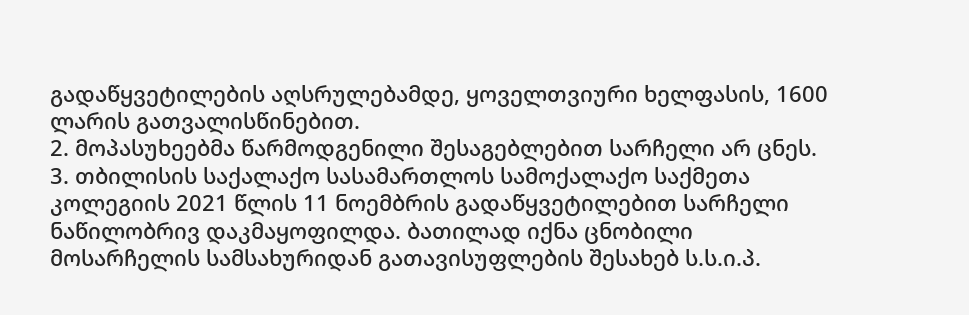გადაწყვეტილების აღსრულებამდე, ყოველთვიური ხელფასის, 1600 ლარის გათვალისწინებით.
2. მოპასუხეებმა წარმოდგენილი შესაგებლებით სარჩელი არ ცნეს.
3. თბილისის საქალაქო სასამართლოს სამოქალაქო საქმეთა კოლეგიის 2021 წლის 11 ნოემბრის გადაწყვეტილებით სარჩელი ნაწილობრივ დაკმაყოფილდა. ბათილად იქნა ცნობილი მოსარჩელის სამსახურიდან გათავისუფლების შესახებ ს.ს.ი.პ.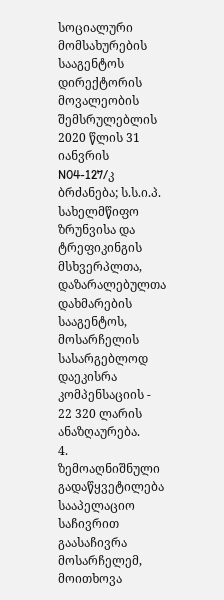სოციალური მომსახურების სააგენტოს დირექტორის მოვალეობის შემსრულებლის 2020 წლის 31 იანვრის N04-127/კ ბრძანება; ს.ს.ი.პ. სახელმწიფო ზრუნვისა და ტრეფიკინგის მსხვერპლთა, დაზარალებულთა დახმარების სააგენტოს, მოსარჩელის სასარგებლოდ დაეკისრა კომპენსაციის - 22 320 ლარის ანაზღაურება.
4. ზემოაღნიშნული გადაწყვეტილება სააპელაციო საჩივრით გაასაჩივრა მოსარჩელემ, მოითხოვა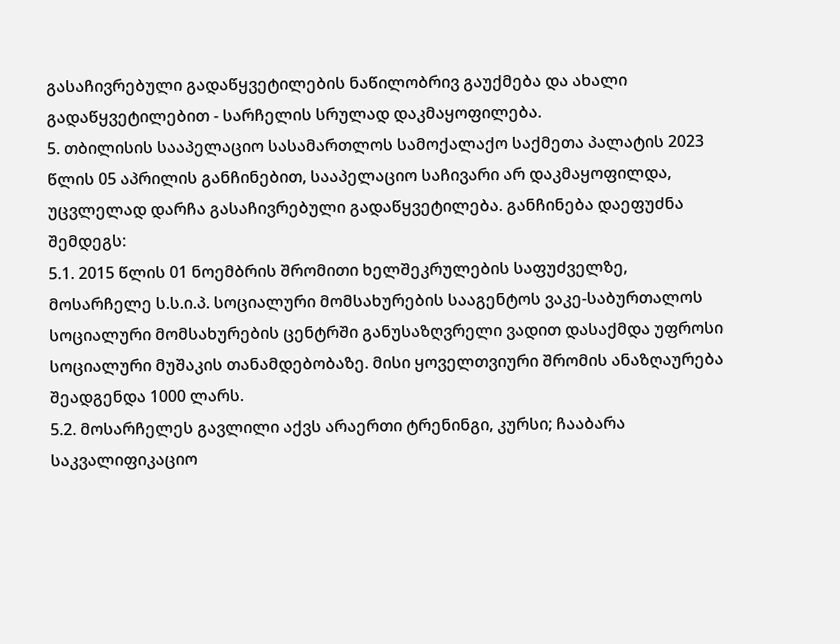გასაჩივრებული გადაწყვეტილების ნაწილობრივ გაუქმება და ახალი გადაწყვეტილებით - სარჩელის სრულად დაკმაყოფილება.
5. თბილისის სააპელაციო სასამართლოს სამოქალაქო საქმეთა პალატის 2023 წლის 05 აპრილის განჩინებით, სააპელაციო საჩივარი არ დაკმაყოფილდა, უცვლელად დარჩა გასაჩივრებული გადაწყვეტილება. განჩინება დაეფუძნა შემდეგს:
5.1. 2015 წლის 01 ნოემბრის შრომითი ხელშეკრულების საფუძველზე, მოსარჩელე ს.ს.ი.პ. სოციალური მომსახურების სააგენტოს ვაკე-საბურთალოს სოციალური მომსახურების ცენტრში განუსაზღვრელი ვადით დასაქმდა უფროსი სოციალური მუშაკის თანამდებობაზე. მისი ყოველთვიური შრომის ანაზღაურება შეადგენდა 1000 ლარს.
5.2. მოსარჩელეს გავლილი აქვს არაერთი ტრენინგი, კურსი; ჩააბარა საკვალიფიკაციო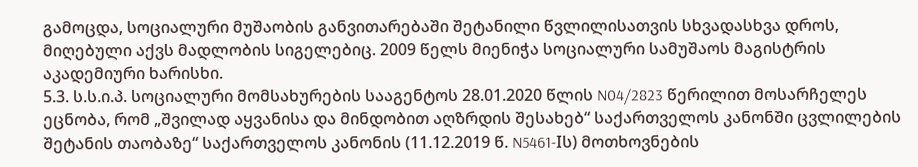გამოცდა, სოციალური მუშაობის განვითარებაში შეტანილი წვლილისათვის სხვადასხვა დროს, მიღებული აქვს მადლობის სიგელებიც. 2009 წელს მიენიჭა სოციალური სამუშაოს მაგისტრის აკადემიური ხარისხი.
5.3. ს.ს.ი.პ. სოციალური მომსახურების სააგენტოს 28.01.2020 წლის N04/2823 წერილით მოსარჩელეს ეცნობა, რომ „შვილად აყვანისა და მინდობით აღზრდის შესახებ“ საქართველოს კანონში ცვლილების შეტანის თაობაზე“ საქართველოს კანონის (11.12.2019 წ. N5461-Iს) მოთხოვნების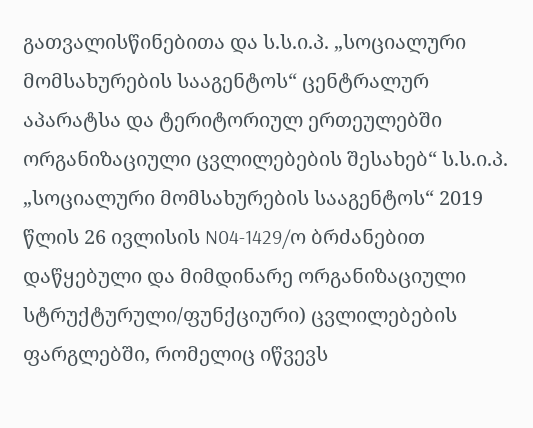გათვალისწინებითა და ს.ს.ი.პ. „სოციალური მომსახურების სააგენტოს“ ცენტრალურ აპარატსა და ტერიტორიულ ერთეულებში ორგანიზაციული ცვლილებების შესახებ“ ს.ს.ი.პ. „სოციალური მომსახურების სააგენტოს“ 2019 წლის 26 ივლისის N04-1429/ო ბრძანებით დაწყებული და მიმდინარე ორგანიზაციული სტრუქტურული/ფუნქციური) ცვლილებების ფარგლებში, რომელიც იწვევს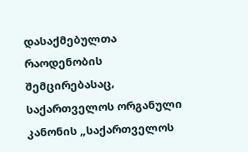დასაქმებულთა რაოდენობის შემცირებასაც, საქართველოს ორგანული კანონის „საქართველოს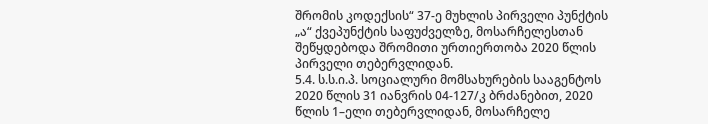შრომის კოდექსის“ 37-ე მუხლის პირველი პუნქტის „ა“ ქვეპუნქტის საფუძველზე, მოსარჩელესთან შეწყდებოდა შრომითი ურთიერთობა 2020 წლის პირველი თებერვლიდან.
5.4. ს.ს.ი.პ. სოციალური მომსახურების სააგენტოს 2020 წლის 31 იანვრის 04-127/კ ბრძანებით, 2020 წლის 1–ელი თებერვლიდან, მოსარჩელე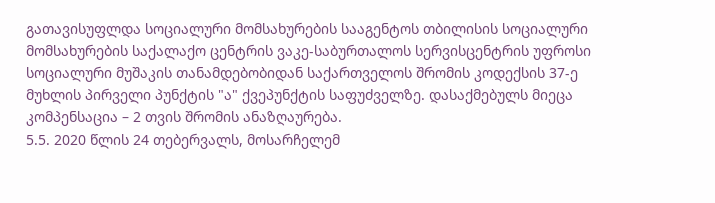გათავისუფლდა სოციალური მომსახურების სააგენტოს თბილისის სოციალური მომსახურების საქალაქო ცენტრის ვაკე-საბურთალოს სერვისცენტრის უფროსი სოციალური მუშაკის თანამდებობიდან საქართველოს შრომის კოდექსის 37-ე მუხლის პირველი პუნქტის "ა" ქვეპუნქტის საფუძველზე. დასაქმებულს მიეცა კომპენსაცია – 2 თვის შრომის ანაზღაურება.
5.5. 2020 წლის 24 თებერვალს, მოსარჩელემ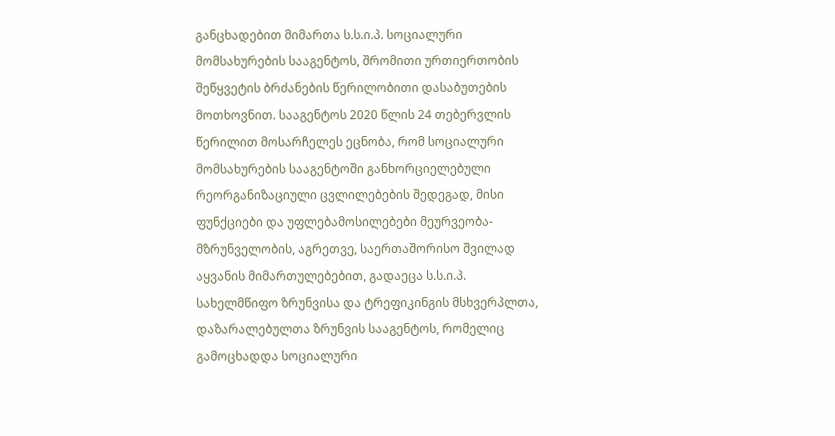განცხადებით მიმართა ს.ს.ი.პ. სოციალური მომსახურების სააგენტოს, შრომითი ურთიერთობის შეწყვეტის ბრძანების წერილობითი დასაბუთების მოთხოვნით. სააგენტოს 2020 წლის 24 თებერვლის წერილით მოსარჩელეს ეცნობა, რომ სოციალური მომსახურების სააგენტოში განხორციელებული რეორგანიზაციული ცვლილებების შედეგად, მისი ფუნქციები და უფლებამოსილებები მეურვეობა-მზრუნველობის, აგრეთვე, საერთაშორისო შვილად აყვანის მიმართულებებით, გადაეცა ს.ს.ი.პ. სახელმწიფო ზრუნვისა და ტრეფიკინგის მსხვერპლთა, დაზარალებულთა ზრუნვის სააგენტოს, რომელიც გამოცხადდა სოციალური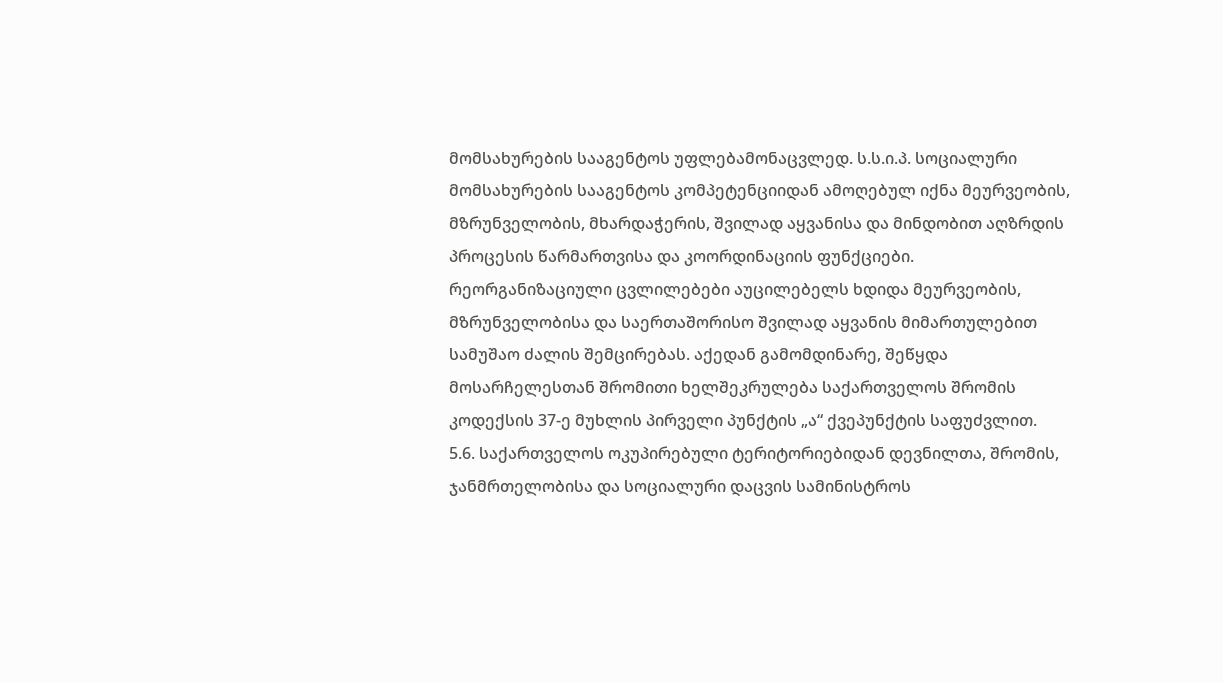მომსახურების სააგენტოს უფლებამონაცვლედ. ს.ს.ი.პ. სოციალური მომსახურების სააგენტოს კომპეტენციიდან ამოღებულ იქნა მეურვეობის, მზრუნველობის, მხარდაჭერის, შვილად აყვანისა და მინდობით აღზრდის პროცესის წარმართვისა და კოორდინაციის ფუნქციები. რეორგანიზაციული ცვლილებები აუცილებელს ხდიდა მეურვეობის, მზრუნველობისა და საერთაშორისო შვილად აყვანის მიმართულებით სამუშაო ძალის შემცირებას. აქედან გამომდინარე, შეწყდა მოსარჩელესთან შრომითი ხელშეკრულება საქართველოს შრომის კოდექსის 37-ე მუხლის პირველი პუნქტის „ა“ ქვეპუნქტის საფუძვლით.
5.6. საქართველოს ოკუპირებული ტერიტორიებიდან დევნილთა, შრომის, ჯანმრთელობისა და სოციალური დაცვის სამინისტროს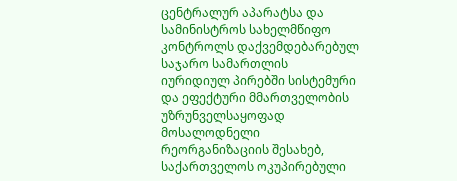ცენტრალურ აპარატსა და სამინისტროს სახელმწიფო კონტროლს დაქვემდებარებულ საჯარო სამართლის იურიდიულ პირებში სისტემური და ეფექტური მმართველობის უზრუნველსაყოფად მოსალოდნელი რეორგანიზაციის შესახებ, საქართველოს ოკუპირებული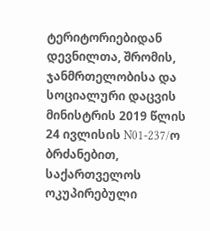ტერიტორიებიდან დევნილთა, შრომის, ჯანმრთელობისა და სოციალური დაცვის მინისტრის 2019 წლის 24 ივლისის N01-237/ო ბრძანებით, საქართველოს ოკუპირებული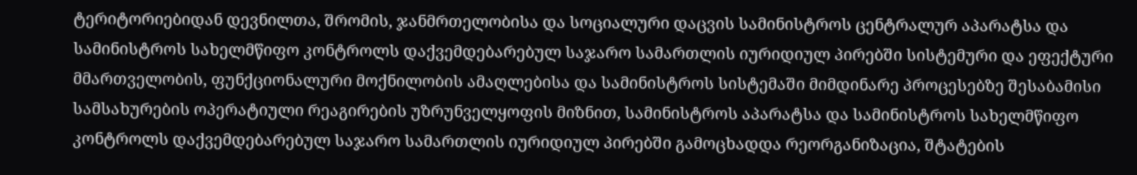ტერიტორიებიდან დევნილთა, შრომის, ჯანმრთელობისა და სოციალური დაცვის სამინისტროს ცენტრალურ აპარატსა და სამინისტროს სახელმწიფო კონტროლს დაქვემდებარებულ საჯარო სამართლის იურიდიულ პირებში სისტემური და ეფექტური მმართველობის, ფუნქციონალური მოქნილობის ამაღლებისა და სამინისტროს სისტემაში მიმდინარე პროცესებზე შესაბამისი სამსახურების ოპერატიული რეაგირების უზრუნველყოფის მიზნით, სამინისტროს აპარატსა და სამინისტროს სახელმწიფო კონტროლს დაქვემდებარებულ საჯარო სამართლის იურიდიულ პირებში გამოცხადდა რეორგანიზაცია, შტატების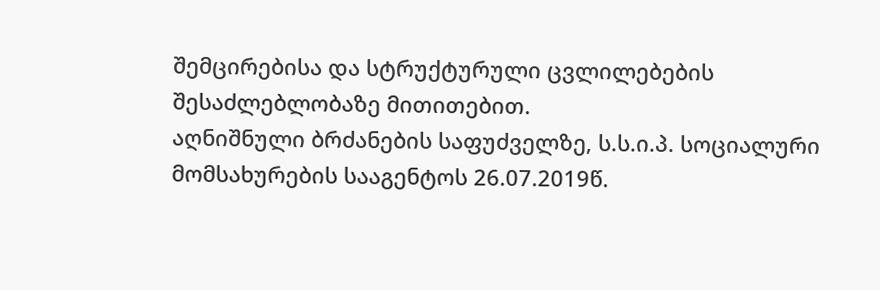შემცირებისა და სტრუქტურული ცვლილებების შესაძლებლობაზე მითითებით.
აღნიშნული ბრძანების საფუძველზე, ს.ს.ი.პ. სოციალური მომსახურების სააგენტოს 26.07.2019წ.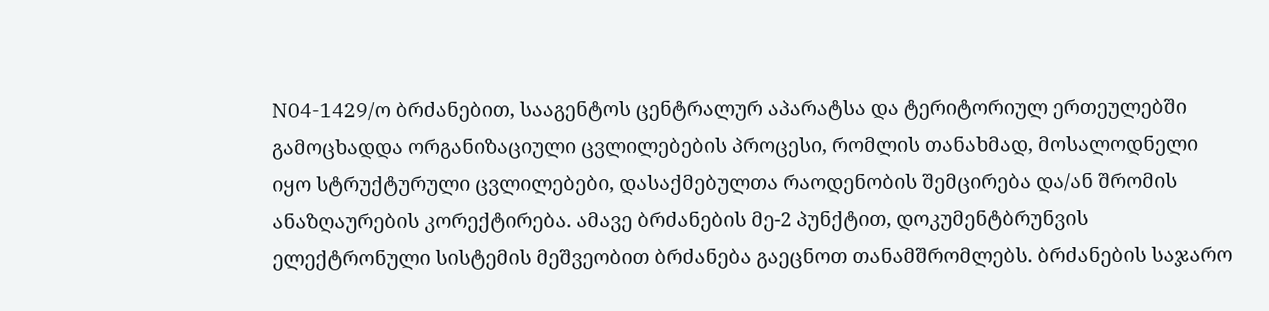N04-1429/ო ბრძანებით, სააგენტოს ცენტრალურ აპარატსა და ტერიტორიულ ერთეულებში გამოცხადდა ორგანიზაციული ცვლილებების პროცესი, რომლის თანახმად, მოსალოდნელი იყო სტრუქტურული ცვლილებები, დასაქმებულთა რაოდენობის შემცირება და/ან შრომის ანაზღაურების კორექტირება. ამავე ბრძანების მე-2 პუნქტით, დოკუმენტბრუნვის ელექტრონული სისტემის მეშვეობით ბრძანება გაეცნოთ თანამშრომლებს. ბრძანების საჯარო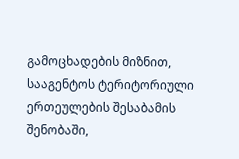გამოცხადების მიზნით, სააგენტოს ტერიტორიული ერთეულების შესაბამის შენობაში,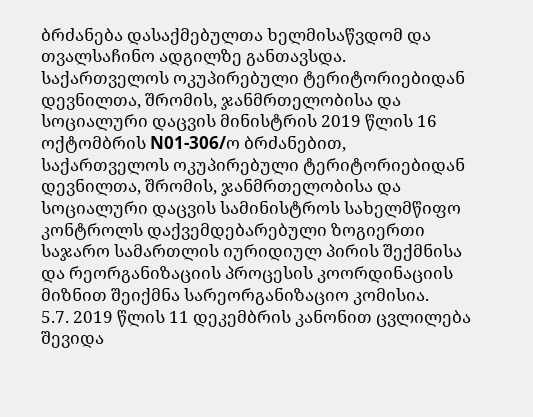ბრძანება დასაქმებულთა ხელმისაწვდომ და თვალსაჩინო ადგილზე განთავსდა.
საქართველოს ოკუპირებული ტერიტორიებიდან დევნილთა, შრომის, ჯანმრთელობისა და სოციალური დაცვის მინისტრის 2019 წლის 16 ოქტომბრის N01-306/ო ბრძანებით, საქართველოს ოკუპირებული ტერიტორიებიდან დევნილთა, შრომის, ჯანმრთელობისა და სოციალური დაცვის სამინისტროს სახელმწიფო კონტროლს დაქვემდებარებული ზოგიერთი საჯარო სამართლის იურიდიულ პირის შექმნისა და რეორგანიზაციის პროცესის კოორდინაციის მიზნით შეიქმნა სარეორგანიზაციო კომისია.
5.7. 2019 წლის 11 დეკემბრის კანონით ცვლილება შევიდა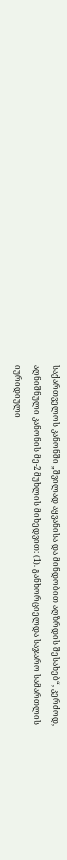საქართველოს კანონში „შვილად აყვანისა და მინდობით აღზრდის შესახებ“, კერძოდ, აღნიშნული კანონის მე-2 მუხლის მიხედვით: (1). განხორციელდა საჯარო სამართლის იურიდიული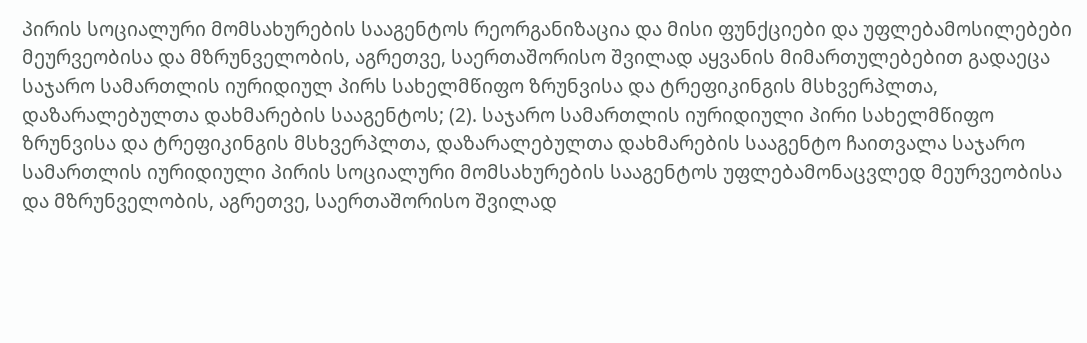პირის სოციალური მომსახურების სააგენტოს რეორგანიზაცია და მისი ფუნქციები და უფლებამოსილებები მეურვეობისა და მზრუნველობის, აგრეთვე, საერთაშორისო შვილად აყვანის მიმართულებებით გადაეცა საჯარო სამართლის იურიდიულ პირს სახელმწიფო ზრუნვისა და ტრეფიკინგის მსხვერპლთა, დაზარალებულთა დახმარების სააგენტოს; (2). საჯარო სამართლის იურიდიული პირი სახელმწიფო ზრუნვისა და ტრეფიკინგის მსხვერპლთა, დაზარალებულთა დახმარების სააგენტო ჩაითვალა საჯარო სამართლის იურიდიული პირის სოციალური მომსახურების სააგენტოს უფლებამონაცვლედ მეურვეობისა და მზრუნველობის, აგრეთვე, საერთაშორისო შვილად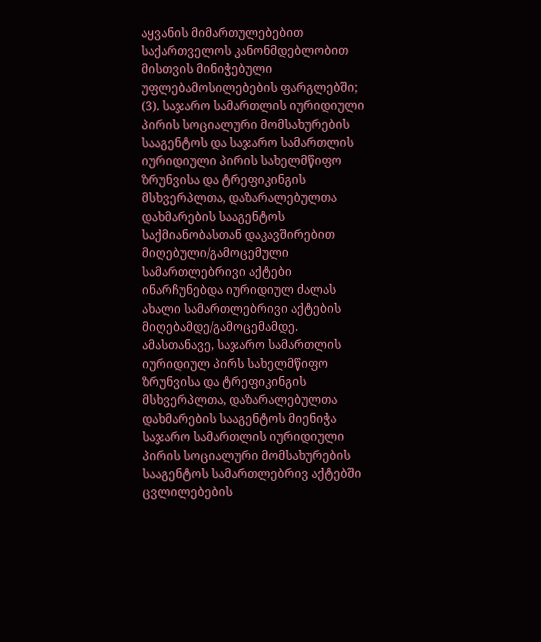აყვანის მიმართულებებით საქართველოს კანონმდებლობით მისთვის მინიჭებული უფლებამოსილებების ფარგლებში; (3). საჯარო სამართლის იურიდიული პირის სოციალური მომსახურების სააგენტოს და საჯარო სამართლის იურიდიული პირის სახელმწიფო ზრუნვისა და ტრეფიკინგის მსხვერპლთა, დაზარალებულთა დახმარების სააგენტოს საქმიანობასთან დაკავშირებით მიღებული/გამოცემული სამართლებრივი აქტები ინარჩუნებდა იურიდიულ ძალას ახალი სამართლებრივი აქტების მიღებამდე/გამოცემამდე.
ამასთანავე, საჯარო სამართლის იურიდიულ პირს სახელმწიფო ზრუნვისა და ტრეფიკინგის მსხვერპლთა, დაზარალებულთა დახმარების სააგენტოს მიენიჭა საჯარო სამართლის იურიდიული პირის სოციალური მომსახურების სააგენტოს სამართლებრივ აქტებში ცვლილებების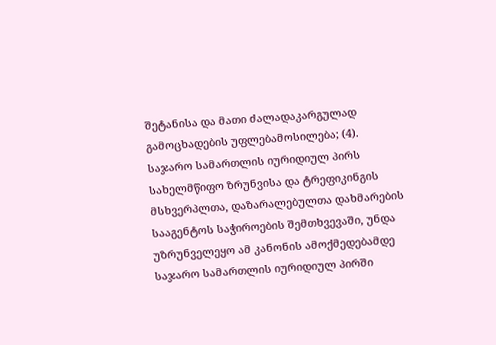შეტანისა და მათი ძალადაკარგულად გამოცხადების უფლებამოსილება; (4). საჯარო სამართლის იურიდიულ პირს სახელმწიფო ზრუნვისა და ტრეფიკინგის მსხვერპლთა, დაზარალებულთა დახმარების სააგენტოს საჭიროების შემთხვევაში, უნდა უზრუნველეყო ამ კანონის ამოქმედებამდე საჯარო სამართლის იურიდიულ პირში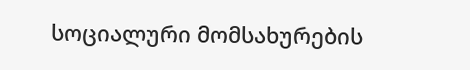სოციალური მომსახურების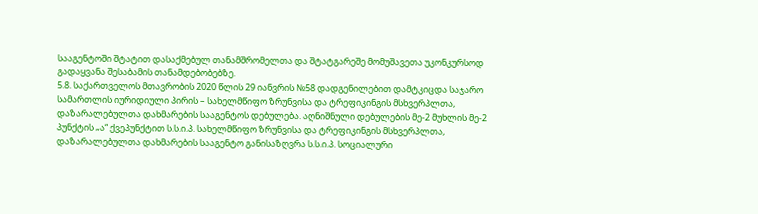სააგენტოში შტატით დასაქმებულ თანამშრომელთა და შტატგარეშე მომუშავეთა უკონკურსოდ გადაყვანა შესაბამის თანამდებობებზე.
5.8. საქართველოს მთავრობის 2020 წლის 29 იანვრის №58 დადგენილებით დამტკიცდა საჯარო სამართლის იურიდიული პირის – სახელმწიფო ზრუნვისა და ტრეფიკინგის მსხვერპლთა, დაზარალებულთა დახმარების სააგენტოს დებულება. აღნიშნული დებულების მე-2 მუხლის მე-2 პუნქტის „ა“ ქვეპუნქტით ს.ს.ი.პ. სახელმწიფო ზრუნვისა და ტრეფიკინგის მსხვერპლთა, დაზარალებულთა დახმარების სააგენტო განისაზღვრა ს.ს.ი.პ. სოციალური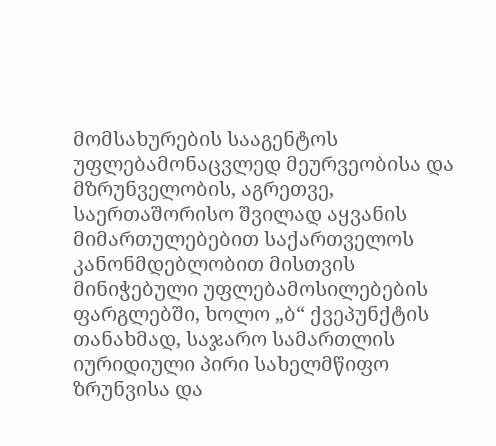მომსახურების სააგენტოს უფლებამონაცვლედ მეურვეობისა და მზრუნველობის, აგრეთვე, საერთაშორისო შვილად აყვანის მიმართულებებით საქართველოს კანონმდებლობით მისთვის მინიჭებული უფლებამოსილებების ფარგლებში, ხოლო „ბ“ ქვეპუნქტის თანახმად, საჯარო სამართლის იურიდიული პირი სახელმწიფო ზრუნვისა და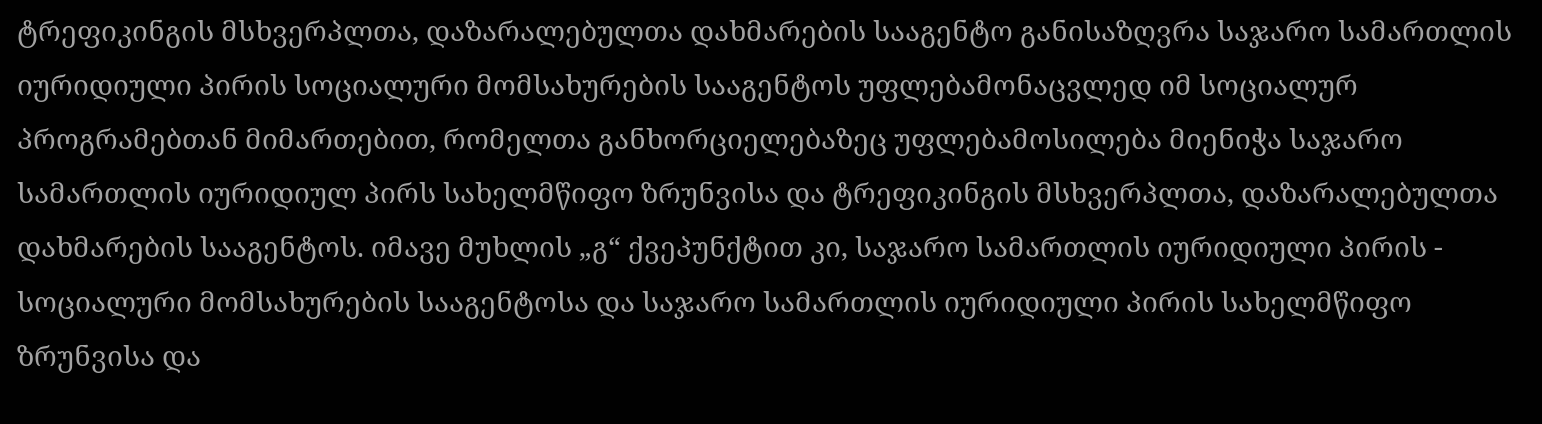ტრეფიკინგის მსხვერპლთა, დაზარალებულთა დახმარების სააგენტო განისაზღვრა საჯარო სამართლის იურიდიული პირის სოციალური მომსახურების სააგენტოს უფლებამონაცვლედ იმ სოციალურ პროგრამებთან მიმართებით, რომელთა განხორციელებაზეც უფლებამოსილება მიენიჭა საჯარო სამართლის იურიდიულ პირს სახელმწიფო ზრუნვისა და ტრეფიკინგის მსხვერპლთა, დაზარალებულთა დახმარების სააგენტოს. იმავე მუხლის „გ“ ქვეპუნქტით კი, საჯარო სამართლის იურიდიული პირის - სოციალური მომსახურების სააგენტოსა და საჯარო სამართლის იურიდიული პირის სახელმწიფო ზრუნვისა და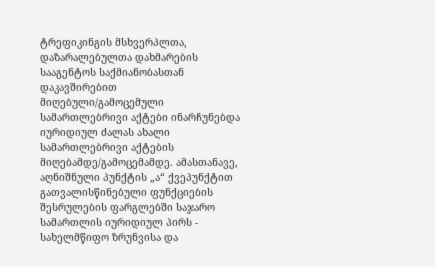ტრეფიკინგის მსხვერპლთა, დაზარალებულთა დახმარების სააგენტოს საქმიანობასთან დაკავშირებით მიღებული/გამოცემული სამართლებრივი აქტები ინარჩუნებდა იურიდიულ ძალას ახალი სამართლებრივი აქტების მიღებამდე/გამოცემამდე. ამასთანავე, აღნიშნული პუნქტის „ა“ ქვეპუნქტით გათვალისწინებული ფუნქციების შესრულების ფარგლებში საჯარო სამართლის იურიდიულ პირს - სახელმწიფო ზრუნვისა და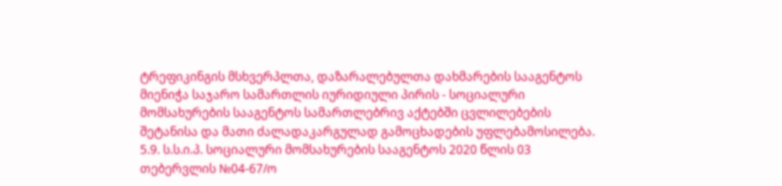ტრეფიკინგის მსხვერპლთა, დაზარალებულთა დახმარების სააგენტოს მიენიჭა საჯარო სამართლის იურიდიული პირის - სოციალური მომსახურების სააგენტოს სამართლებრივ აქტებში ცვლილებების შეტანისა და მათი ძალადაკარგულად გამოცხადების უფლებამოსილება.
5.9. ს.ს.ი.პ. სოციალური მომსახურების სააგენტოს 2020 წლის 03 თებერვლის №04-67/ო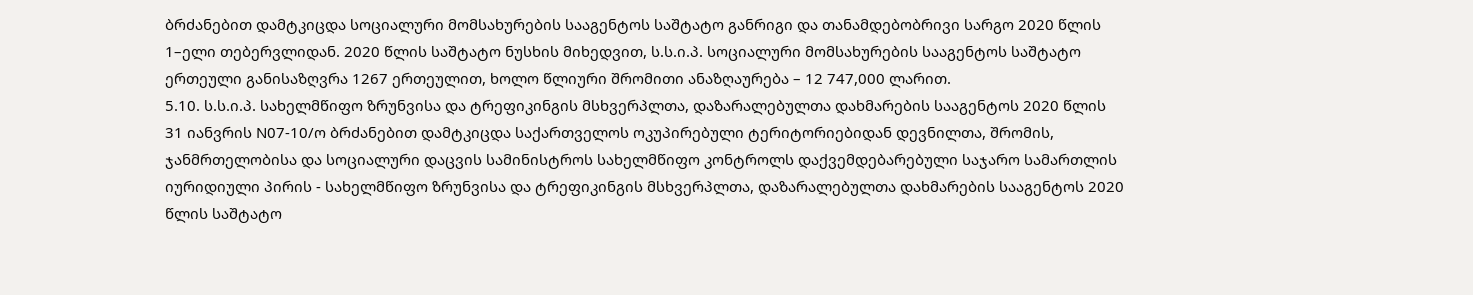ბრძანებით დამტკიცდა სოციალური მომსახურების სააგენტოს საშტატო განრიგი და თანამდებობრივი სარგო 2020 წლის 1–ელი თებერვლიდან. 2020 წლის საშტატო ნუსხის მიხედვით, ს.ს.ი.პ. სოციალური მომსახურების სააგენტოს საშტატო ერთეული განისაზღვრა 1267 ერთეულით, ხოლო წლიური შრომითი ანაზღაურება – 12 747,000 ლარით.
5.10. ს.ს.ი.პ. სახელმწიფო ზრუნვისა და ტრეფიკინგის მსხვერპლთა, დაზარალებულთა დახმარების სააგენტოს 2020 წლის 31 იანვრის N07-10/ო ბრძანებით დამტკიცდა საქართველოს ოკუპირებული ტერიტორიებიდან დევნილთა, შრომის, ჯანმრთელობისა და სოციალური დაცვის სამინისტროს სახელმწიფო კონტროლს დაქვემდებარებული საჯარო სამართლის იურიდიული პირის - სახელმწიფო ზრუნვისა და ტრეფიკინგის მსხვერპლთა, დაზარალებულთა დახმარების სააგენტოს 2020 წლის საშტატო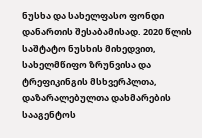ნუსხა და სახელფასო ფონდი დანართის შესაბამისად. 2020 წლის საშტატო ნუსხის მიხედვით, სახელმწიფო ზრუნვისა და ტრეფიკინგის მსხვერპლთა, დაზარალებულთა დახმარების სააგენტოს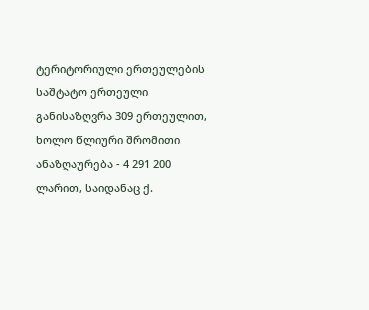ტერიტორიული ერთეულების საშტატო ერთეული განისაზღვრა 309 ერთეულით, ხოლო წლიური შრომითი ანაზღაურება - 4 291 200 ლარით, საიდანაც ქ.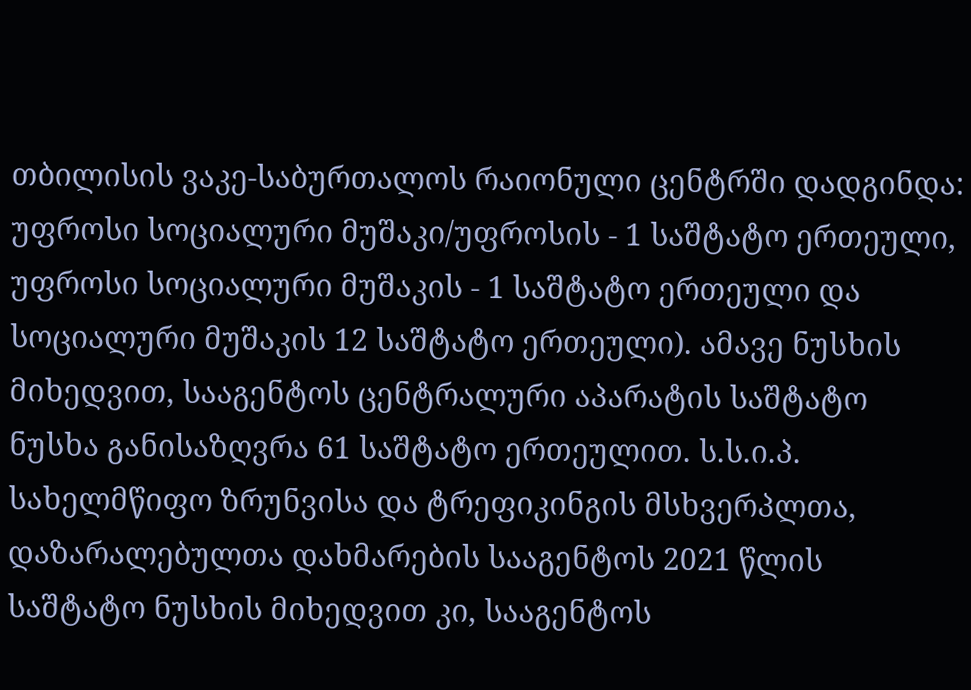თბილისის ვაკე-საბურთალოს რაიონული ცენტრში დადგინდა: უფროსი სოციალური მუშაკი/უფროსის - 1 საშტატო ერთეული, უფროსი სოციალური მუშაკის - 1 საშტატო ერთეული და სოციალური მუშაკის 12 საშტატო ერთეული). ამავე ნუსხის მიხედვით, სააგენტოს ცენტრალური აპარატის საშტატო ნუსხა განისაზღვრა 61 საშტატო ერთეულით. ს.ს.ი.პ. სახელმწიფო ზრუნვისა და ტრეფიკინგის მსხვერპლთა, დაზარალებულთა დახმარების სააგენტოს 2021 წლის საშტატო ნუსხის მიხედვით კი, სააგენტოს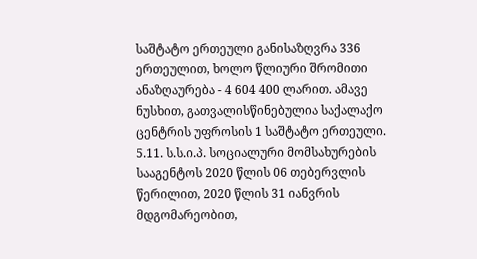საშტატო ერთეული განისაზღვრა 336 ერთეულით, ხოლო წლიური შრომითი ანაზღაურება - 4 604 400 ლარით. ამავე ნუსხით, გათვალისწინებულია საქალაქო ცენტრის უფროსის 1 საშტატო ერთეული.
5.11. ს.ს.ი.პ. სოციალური მომსახურების სააგენტოს 2020 წლის 06 თებერვლის წერილით, 2020 წლის 31 იანვრის მდგომარეობით,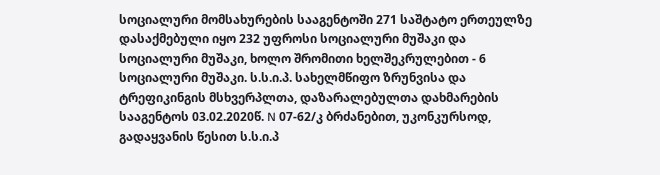სოციალური მომსახურების სააგენტოში 271 საშტატო ერთეულზე დასაქმებული იყო 232 უფროსი სოციალური მუშაკი და სოციალური მუშაკი, ხოლო შრომითი ხელშეკრულებით - 6 სოციალური მუშაკი. ს.ს.ი.პ. სახელმწიფო ზრუნვისა და ტრეფიკინგის მსხვერპლთა, დაზარალებულთა დახმარების სააგენტოს 03.02.2020წ. N 07-62/კ ბრძანებით, უკონკურსოდ, გადაყვანის წესით ს.ს.ი.პ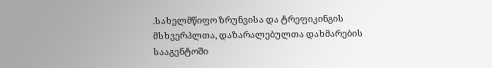.სახელმწიფო ზრუნვისა და ტრეფიკინგის მსხვერპლთა, დაზარალებულთა დახმარების სააგენტოში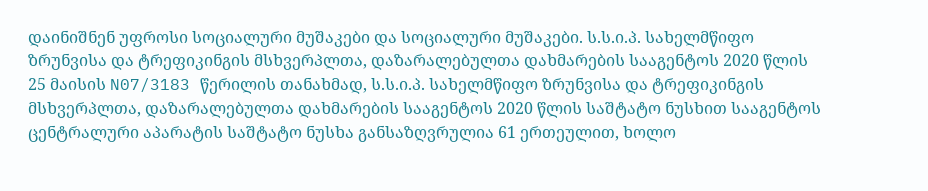დაინიშნენ უფროსი სოციალური მუშაკები და სოციალური მუშაკები. ს.ს.ი.პ. სახელმწიფო ზრუნვისა და ტრეფიკინგის მსხვერპლთა, დაზარალებულთა დახმარების სააგენტოს 2020 წლის 25 მაისის N07/3183 წერილის თანახმად, ს.ს.ი.პ. სახელმწიფო ზრუნვისა და ტრეფიკინგის მსხვერპლთა, დაზარალებულთა დახმარების სააგენტოს 2020 წლის საშტატო ნუსხით სააგენტოს ცენტრალური აპარატის საშტატო ნუსხა განსაზღვრულია 61 ერთეულით, ხოლო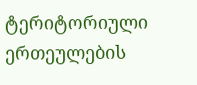ტერიტორიული ერთეულების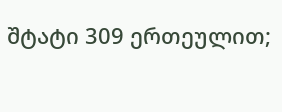შტატი 309 ერთეულით;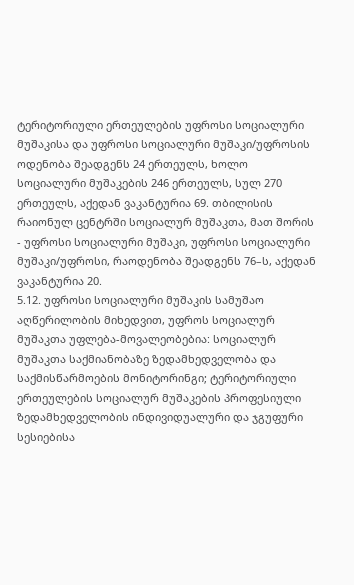ტერიტორიული ერთეულების უფროსი სოციალური მუშაკისა და უფროსი სოციალური მუშაკი/უფროსის ოდენობა შეადგენს 24 ერთეულს, ხოლო სოციალური მუშაკების 246 ერთეულს, სულ 270 ერთეულს, აქედან ვაკანტურია 69. თბილისის რაიონულ ცენტრში სოციალურ მუშაკთა, მათ შორის - უფროსი სოციალური მუშაკი, უფროსი სოციალური მუშაკი/უფროსი, რაოდენობა შეადგენს 76–ს, აქედან ვაკანტურია 20.
5.12. უფროსი სოციალური მუშაკის სამუშაო აღწერილობის მიხედვით, უფროს სოციალურ მუშაკთა უფლება-მოვალეობებია: სოციალურ მუშაკთა საქმიანობაზე ზედამხედველობა და საქმისწარმოების მონიტორინგი; ტერიტორიული ერთეულების სოციალურ მუშაკების პროფესიული ზედამხედველობის ინდივიდუალური და ჯგუფური სესიებისა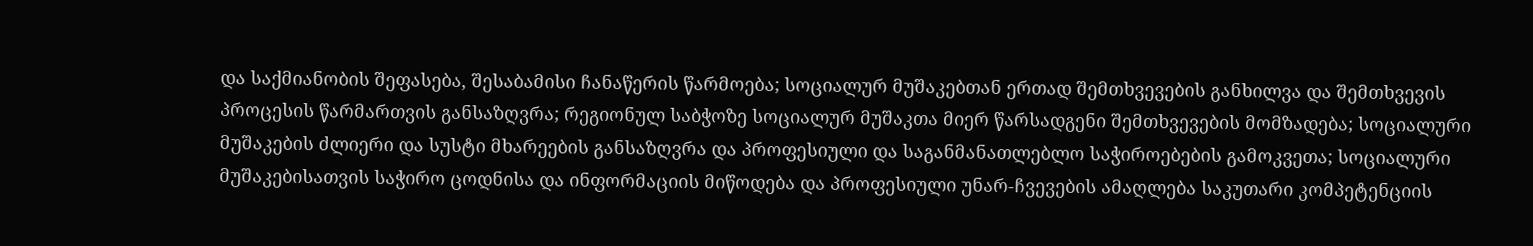და საქმიანობის შეფასება, შესაბამისი ჩანაწერის წარმოება; სოციალურ მუშაკებთან ერთად შემთხვევების განხილვა და შემთხვევის პროცესის წარმართვის განსაზღვრა; რეგიონულ საბჭოზე სოციალურ მუშაკთა მიერ წარსადგენი შემთხვევების მომზადება; სოციალური მუშაკების ძლიერი და სუსტი მხარეების განსაზღვრა და პროფესიული და საგანმანათლებლო საჭიროებების გამოკვეთა; სოციალური მუშაკებისათვის საჭირო ცოდნისა და ინფორმაციის მიწოდება და პროფესიული უნარ-ჩვევების ამაღლება საკუთარი კომპეტენციის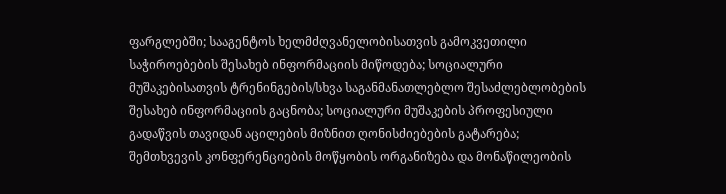ფარგლებში; სააგენტოს ხელმძღვანელობისათვის გამოკვეთილი საჭიროებების შესახებ ინფორმაციის მიწოდება; სოციალური მუშაკებისათვის ტრენინგების/სხვა საგანმანათლებლო შესაძლებლობების შესახებ ინფორმაციის გაცნობა; სოციალური მუშაკების პროფესიული გადაწვის თავიდან აცილების მიზნით ღონისძიებების გატარება; შემთხვევის კონფერენციების მოწყობის ორგანიზება და მონაწილეობის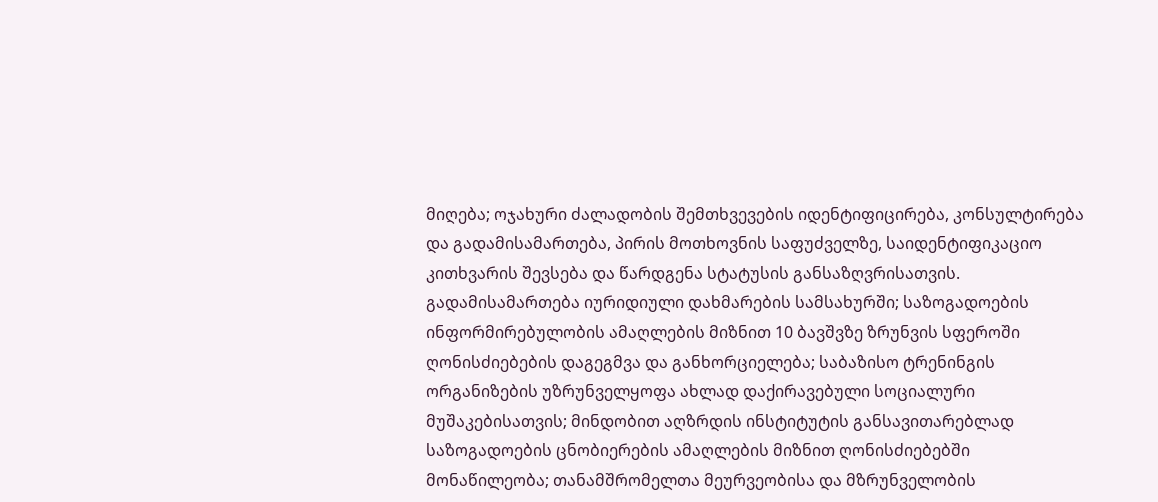მიღება; ოჯახური ძალადობის შემთხვევების იდენტიფიცირება, კონსულტირება და გადამისამართება, პირის მოთხოვნის საფუძველზე, საიდენტიფიკაციო კითხვარის შევსება და წარდგენა სტატუსის განსაზღვრისათვის. გადამისამართება იურიდიული დახმარების სამსახურში; საზოგადოების ინფორმირებულობის ამაღლების მიზნით 10 ბავშვზე ზრუნვის სფეროში ღონისძიებების დაგეგმვა და განხორციელება; საბაზისო ტრენინგის ორგანიზების უზრუნველყოფა ახლად დაქირავებული სოციალური მუშაკებისათვის; მინდობით აღზრდის ინსტიტუტის განსავითარებლად საზოგადოების ცნობიერების ამაღლების მიზნით ღონისძიებებში მონაწილეობა; თანამშრომელთა მეურვეობისა და მზრუნველობის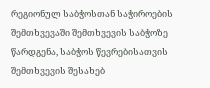რეგიონულ საბჭოსთან საჭიროების შემთხვევაში შემთხვევის საბჭოზე წარდგენა, საბჭოს წევრებისათვის შემთხვევის შესახებ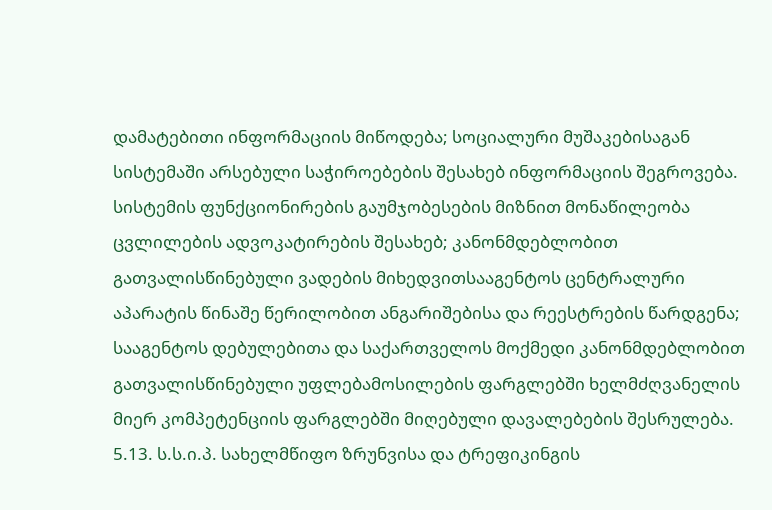დამატებითი ინფორმაციის მიწოდება; სოციალური მუშაკებისაგან სისტემაში არსებული საჭიროებების შესახებ ინფორმაციის შეგროვება. სისტემის ფუნქციონირების გაუმჯობესების მიზნით მონაწილეობა ცვლილების ადვოკატირების შესახებ; კანონმდებლობით გათვალისწინებული ვადების მიხედვითსააგენტოს ცენტრალური აპარატის წინაშე წერილობით ანგარიშებისა და რეესტრების წარდგენა; სააგენტოს დებულებითა და საქართველოს მოქმედი კანონმდებლობით გათვალისწინებული უფლებამოსილების ფარგლებში ხელმძღვანელის მიერ კომპეტენციის ფარგლებში მიღებული დავალებების შესრულება.
5.13. ს.ს.ი.პ. სახელმწიფო ზრუნვისა და ტრეფიკინგის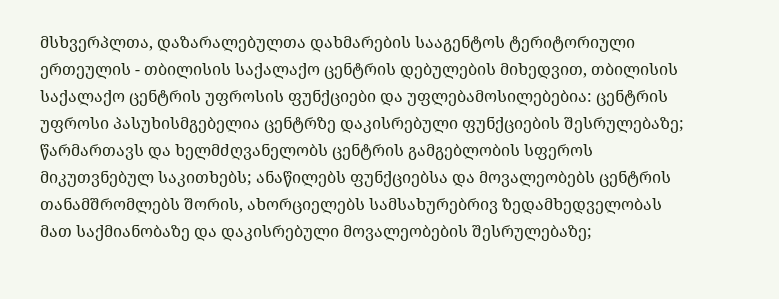მსხვერპლთა, დაზარალებულთა დახმარების სააგენტოს ტერიტორიული ერთეულის - თბილისის საქალაქო ცენტრის დებულების მიხედვით, თბილისის საქალაქო ცენტრის უფროსის ფუნქციები და უფლებამოსილებებია: ცენტრის უფროსი პასუხისმგებელია ცენტრზე დაკისრებული ფუნქციების შესრულებაზე; წარმართავს და ხელმძღვანელობს ცენტრის გამგებლობის სფეროს მიკუთვნებულ საკითხებს; ანაწილებს ფუნქციებსა და მოვალეობებს ცენტრის თანამშრომლებს შორის, ახორციელებს სამსახურებრივ ზედამხედველობას მათ საქმიანობაზე და დაკისრებული მოვალეობების შესრულებაზე;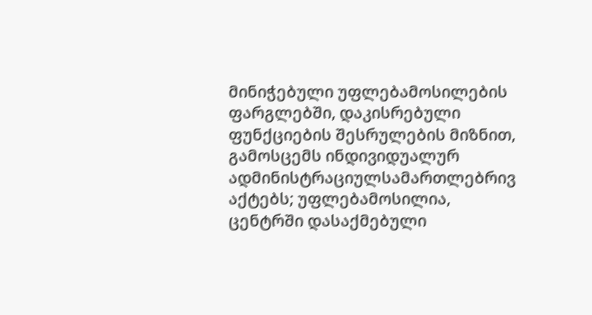მინიჭებული უფლებამოსილების ფარგლებში, დაკისრებული ფუნქციების შესრულების მიზნით, გამოსცემს ინდივიდუალურ ადმინისტრაციულსამართლებრივ აქტებს; უფლებამოსილია, ცენტრში დასაქმებული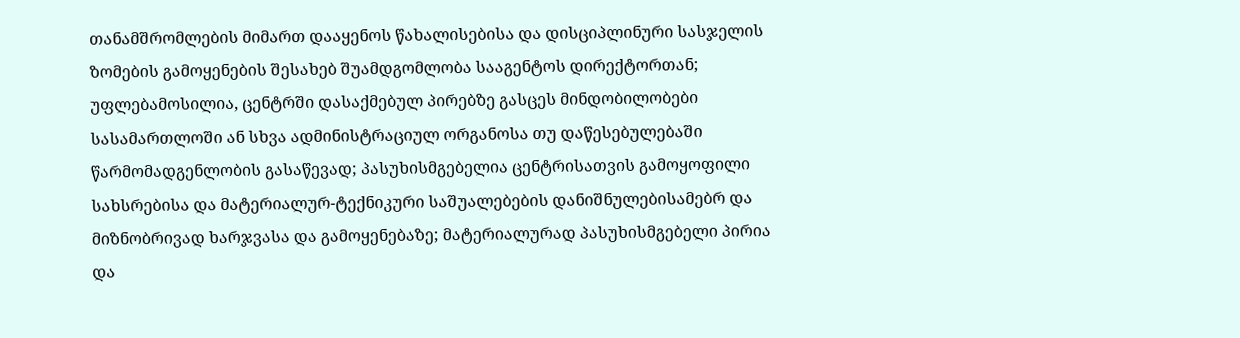თანამშრომლების მიმართ დააყენოს წახალისებისა და დისციპლინური სასჯელის ზომების გამოყენების შესახებ შუამდგომლობა სააგენტოს დირექტორთან; უფლებამოსილია, ცენტრში დასაქმებულ პირებზე გასცეს მინდობილობები სასამართლოში ან სხვა ადმინისტრაციულ ორგანოსა თუ დაწესებულებაში წარმომადგენლობის გასაწევად; პასუხისმგებელია ცენტრისათვის გამოყოფილი სახსრებისა და მატერიალურ-ტექნიკური საშუალებების დანიშნულებისამებრ და მიზნობრივად ხარჯვასა და გამოყენებაზე; მატერიალურად პასუხისმგებელი პირია და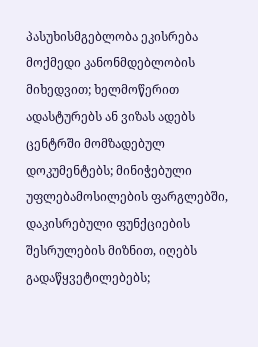პასუხისმგებლობა ეკისრება მოქმედი კანონმდებლობის მიხედვით; ხელმოწერით ადასტურებს ან ვიზას ადებს ცენტრში მომზადებულ დოკუმენტებს; მინიჭებული უფლებამოსილების ფარგლებში, დაკისრებული ფუნქციების შესრულების მიზნით, იღებს გადაწყვეტილებებს;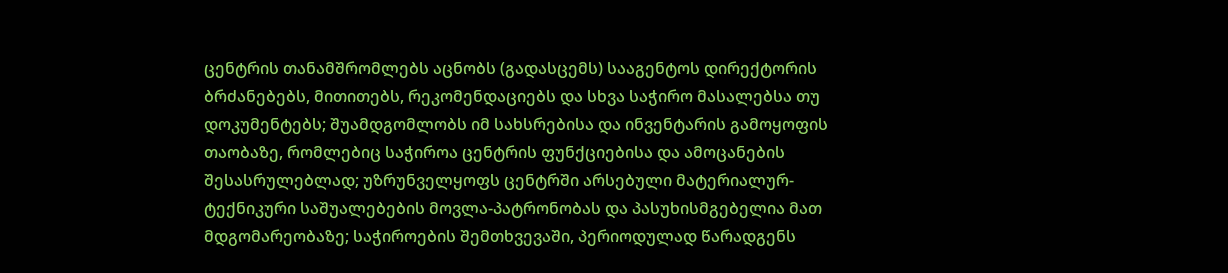ცენტრის თანამშრომლებს აცნობს (გადასცემს) სააგენტოს დირექტორის ბრძანებებს, მითითებს, რეკომენდაციებს და სხვა საჭირო მასალებსა თუ დოკუმენტებს; შუამდგომლობს იმ სახსრებისა და ინვენტარის გამოყოფის თაობაზე, რომლებიც საჭიროა ცენტრის ფუნქციებისა და ამოცანების შესასრულებლად; უზრუნველყოფს ცენტრში არსებული მატერიალურ-ტექნიკური საშუალებების მოვლა-პატრონობას და პასუხისმგებელია მათ მდგომარეობაზე; საჭიროების შემთხვევაში, პერიოდულად წარადგენს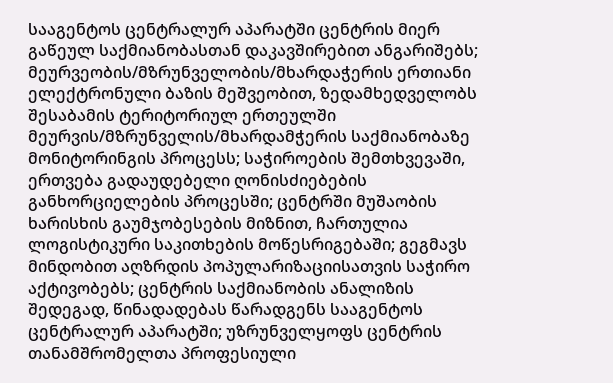სააგენტოს ცენტრალურ აპარატში ცენტრის მიერ გაწეულ საქმიანობასთან დაკავშირებით ანგარიშებს; მეურვეობის/მზრუნველობის/მხარდაჭერის ერთიანი ელექტრონული ბაზის მეშვეობით, ზედამხედველობს შესაბამის ტერიტორიულ ერთეულში მეურვის/მზრუნველის/მხარდამჭერის საქმიანობაზე მონიტორინგის პროცესს; საჭიროების შემთხვევაში, ერთვება გადაუდებელი ღონისძიებების განხორციელების პროცესში; ცენტრში მუშაობის ხარისხის გაუმჯობესების მიზნით, ჩართულია ლოგისტიკური საკითხების მოწესრიგებაში; გეგმავს მინდობით აღზრდის პოპულარიზაციისათვის საჭირო აქტივობებს; ცენტრის საქმიანობის ანალიზის შედეგად, წინადადებას წარადგენს სააგენტოს ცენტრალურ აპარატში; უზრუნველყოფს ცენტრის თანამშრომელთა პროფესიული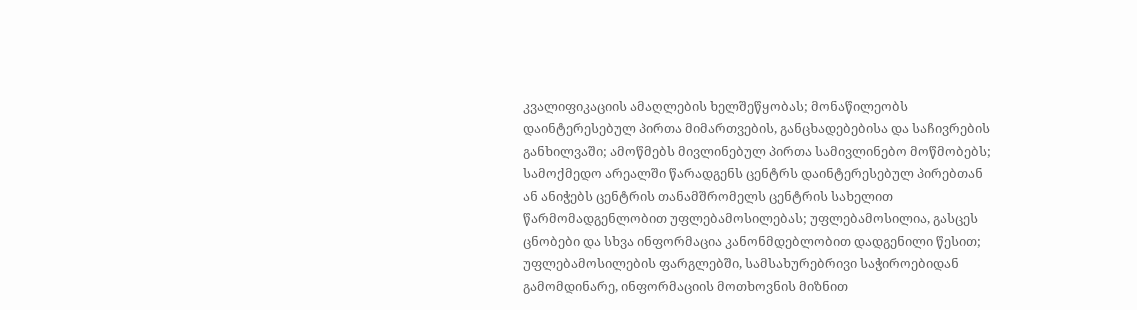კვალიფიკაციის ამაღლების ხელშეწყობას; მონაწილეობს დაინტერესებულ პირთა მიმართვების, განცხადებებისა და საჩივრების განხილვაში; ამოწმებს მივლინებულ პირთა სამივლინებო მოწმობებს; სამოქმედო არეალში წარადგენს ცენტრს დაინტერესებულ პირებთან ან ანიჭებს ცენტრის თანამშრომელს ცენტრის სახელით წარმომადგენლობით უფლებამოსილებას; უფლებამოსილია, გასცეს ცნობები და სხვა ინფორმაცია კანონმდებლობით დადგენილი წესით; უფლებამოსილების ფარგლებში, სამსახურებრივი საჭიროებიდან გამომდინარე, ინფორმაციის მოთხოვნის მიზნით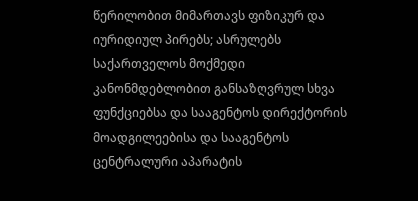წერილობით მიმართავს ფიზიკურ და იურიდიულ პირებს; ასრულებს საქართველოს მოქმედი კანონმდებლობით განსაზღვრულ სხვა ფუნქციებსა და სააგენტოს დირექტორის მოადგილეებისა და სააგენტოს ცენტრალური აპარატის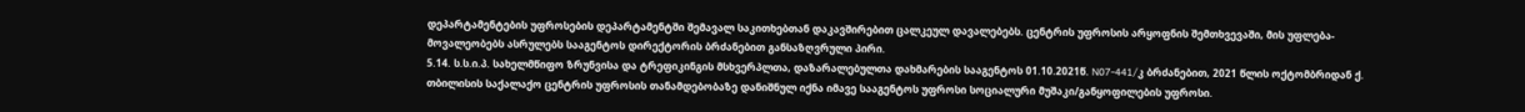დეპარტამენტების უფროსების დეპარტამენტში შემავალ საკითხებთან დაკავშირებით ცალკეულ დავალებებს. ცენტრის უფროსის არყოფნის შემთხვევაში, მის უფლება-მოვალეობებს ასრულებს სააგენტოს დირექტორის ბრძანებით განსაზღვრული პირი.
5.14. ს.ს.ი.პ. სახელმწიფო ზრუნვისა და ტრეფიკინგის მსხვერპლთა, დაზარალებულთა დახმარების სააგენტოს 01.10.2021წ. N07-441/კ ბრძანებით, 2021 წლის ოქტომბრიდან ქ. თბილისის საქალაქო ცენტრის უფროსის თანამდებობაზე დანიშნულ იქნა იმავე სააგენტოს უფროსი სოციალური მუშაკი/განყოფილების უფროსი.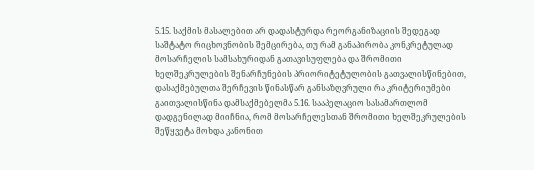5.15. საქმის მასალებით არ დადასტურდა რეორგანიზაციის შედეგად საშტატო რიცხოვნობის შემცირება, თუ რამ განაპირობა კონკრეტულად მოსარჩელის სამსახურიდან გათავისუფლება და შრომითი ხელშეკრულების შენარჩუნების პრიორიტეტულობის გათვალისწინებით, დასაქმებულთა შერჩევის წინასწარ განსაზღვრული რა კრიტერიუმები გაითვალისწინა დამსაქმებელმა 5.16. სააპელაციო სასამართლომ დადგენილად მიიჩნია, რომ მოსარჩელესთან შრომითი ხელშეკრულების შეწყვეტა მოხდა კანონით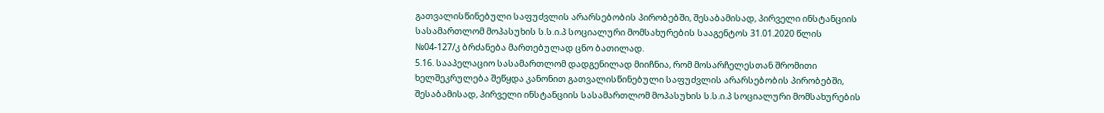გათვალისწინებული საფუძვლის არარსებობის პირობებში, შესაბამისად, პირველი ინსტანციის სასამართლომ მოპასუხის ს.ს.ი.პ სოციალური მომსახურების სააგენტოს 31.01.2020 წლის №04-127/კ ბრძანება მართებულად ცნო ბათილად.
5.16. სააპელაციო სასამართლომ დადგენილად მიიჩნია, რომ მოსარჩელესთან შრომითი ხელშეკრულება შეწყდა კანონით გათვალისწინებული საფუძვლის არარსებობის პირობებში, შესაბამისად, პირველი ინსტანციის სასამართლომ მოპასუხის ს.ს.ი.პ სოციალური მომსახურების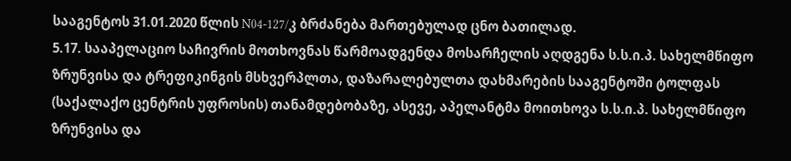სააგენტოს 31.01.2020 წლის N04-127/კ ბრძანება მართებულად ცნო ბათილად.
5.17. სააპელაციო საჩივრის მოთხოვნას წარმოადგენდა მოსარჩელის აღდგენა ს.ს.ი.პ. სახელმწიფო ზრუნვისა და ტრეფიკინგის მსხვერპლთა, დაზარალებულთა დახმარების სააგენტოში ტოლფას (საქალაქო ცენტრის უფროსის) თანამდებობაზე, ასევე, აპელანტმა მოითხოვა ს.ს.ი.პ. სახელმწიფო ზრუნვისა და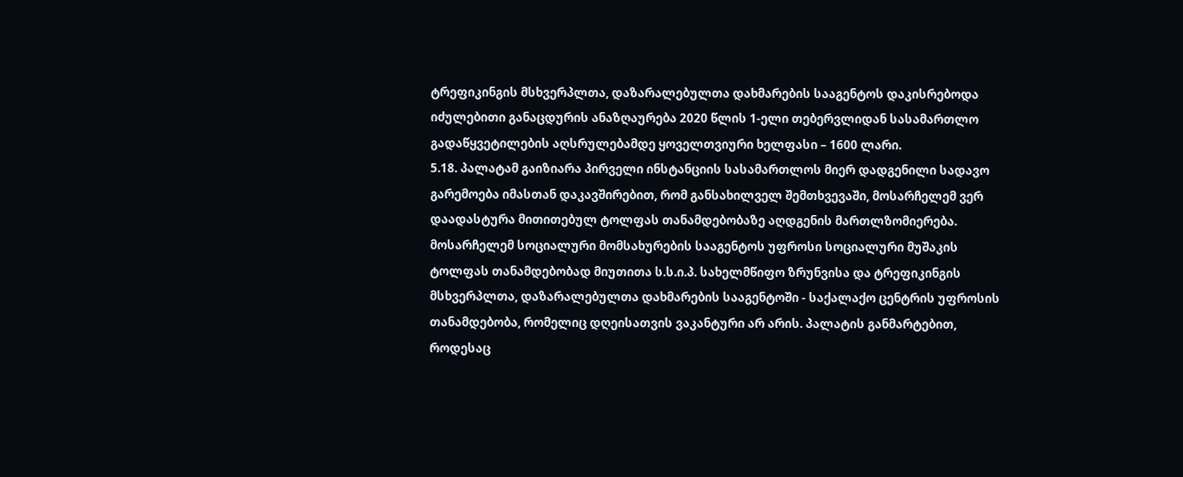ტრეფიკინგის მსხვერპლთა, დაზარალებულთა დახმარების სააგენტოს დაკისრებოდა იძულებითი განაცდურის ანაზღაურება 2020 წლის 1-ელი თებერვლიდან სასამართლო გადაწყვეტილების აღსრულებამდე ყოველთვიური ხელფასი – 1600 ლარი.
5.18. პალატამ გაიზიარა პირველი ინსტანციის სასამართლოს მიერ დადგენილი სადავო გარემოება იმასთან დაკავშირებით, რომ განსახილველ შემთხვევაში, მოსარჩელემ ვერ დაადასტურა მითითებულ ტოლფას თანამდებობაზე აღდგენის მართლზომიერება. მოსარჩელემ სოციალური მომსახურების სააგენტოს უფროსი სოციალური მუშაკის ტოლფას თანამდებობად მიუთითა ს.ს.ი.პ. სახელმწიფო ზრუნვისა და ტრეფიკინგის მსხვერპლთა, დაზარალებულთა დახმარების სააგენტოში - საქალაქო ცენტრის უფროსის თანამდებობა, რომელიც დღეისათვის ვაკანტური არ არის. პალატის განმარტებით, როდესაც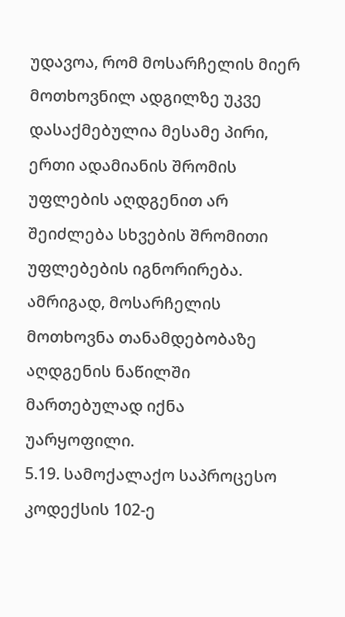უდავოა, რომ მოსარჩელის მიერ მოთხოვნილ ადგილზე უკვე დასაქმებულია მესამე პირი, ერთი ადამიანის შრომის უფლების აღდგენით არ შეიძლება სხვების შრომითი უფლებების იგნორირება. ამრიგად, მოსარჩელის მოთხოვნა თანამდებობაზე აღდგენის ნაწილში მართებულად იქნა უარყოფილი.
5.19. სამოქალაქო საპროცესო კოდექსის 102-ე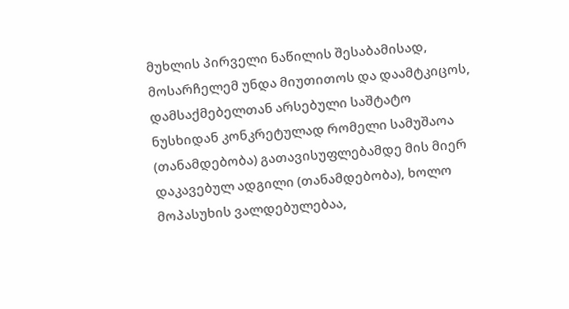მუხლის პირველი ნაწილის შესაბამისად, მოსარჩელემ უნდა მიუთითოს და დაამტკიცოს, დამსაქმებელთან არსებული საშტატო ნუსხიდან კონკრეტულად რომელი სამუშაოა (თანამდებობა) გათავისუფლებამდე მის მიერ დაკავებულ ადგილი (თანამდებობა), ხოლო მოპასუხის ვალდებულებაა,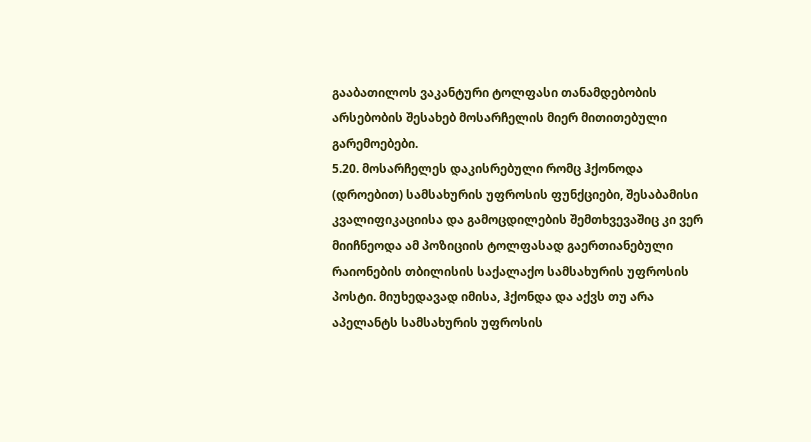გააბათილოს ვაკანტური ტოლფასი თანამდებობის არსებობის შესახებ მოსარჩელის მიერ მითითებული გარემოებები.
5.20. მოსარჩელეს დაკისრებული რომც ჰქონოდა (დროებით) სამსახურის უფროსის ფუნქციები, შესაბამისი კვალიფიკაციისა და გამოცდილების შემთხვევაშიც კი ვერ მიიჩნეოდა ამ პოზიციის ტოლფასად გაერთიანებული რაიონების თბილისის საქალაქო სამსახურის უფროსის პოსტი. მიუხედავად იმისა, ჰქონდა და აქვს თუ არა აპელანტს სამსახურის უფროსის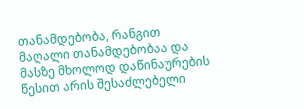თანამდებობა, რანგით მაღალი თანამდებობაა და მასზე მხოლოდ დაწინაურების წესით არის შესაძლებელი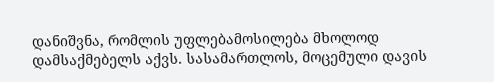დანიშვნა, რომლის უფლებამოსილება მხოლოდ დამსაქმებელს აქვს. სასამართლოს, მოცემული დავის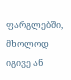ფარგლებში, მხოლოდ იგივე ან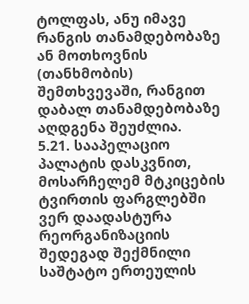ტოლფას, ანუ იმავე რანგის თანამდებობაზე ან მოთხოვნის (თანხმობის) შემთხვევაში, რანგით დაბალ თანამდებობაზე აღდგენა შეუძლია.
5.21. სააპელაციო პალატის დასკვნით, მოსარჩელემ მტკიცების ტვირთის ფარგლებში ვერ დაადასტურა რეორგანიზაციის შედეგად შექმნილი საშტატო ერთეულის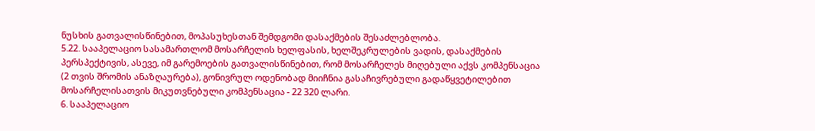ნუსხის გათვალისწინებით, მოპასუხესთან შემდგომი დასაქმების შესაძლებლობა.
5.22. სააპელაციო სასამართლომ მოსარჩელის ხელფასის, ხელშეკრულების ვადის, დასაქმების პერსპექტივის, ასევე, იმ გარემოების გათვალისწინებით, რომ მოსარჩელეს მიღებული აქვს კომპენსაცია (2 თვის შრომის ანაზღაურება), გონივრულ ოდენობად მიიჩნია გასაჩივრებული გადაწყვეტილებით მოსარჩელისათვის მიკუთვნებული კომპენსაცია - 22 320 ლარი.
6. სააპელაციო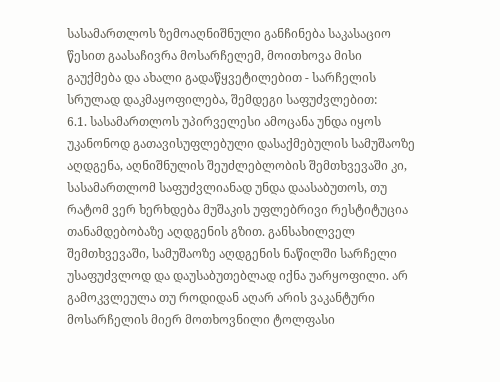სასამართლოს ზემოაღნიშნული განჩინება საკასაციო წესით გაასაჩივრა მოსარჩელემ, მოითხოვა მისი გაუქმება და ახალი გადაწყვეტილებით - სარჩელის სრულად დაკმაყოფილება, შემდეგი საფუძვლებით:
6.1. სასამართლოს უპირველესი ამოცანა უნდა იყოს უკანონოდ გათავისუფლებული დასაქმებულის სამუშაოზე აღდგენა, აღნიშნულის შეუძლებლობის შემთხვევაში კი, სასამართლომ საფუძვლიანად უნდა დაასაბუთოს, თუ რატომ ვერ ხერხდება მუშაკის უფლებრივი რესტიტუცია თანამდებობაზე აღდგენის გზით. განსახილველ შემთხვევაში, სამუშაოზე აღდგენის ნაწილში სარჩელი უსაფუძვლოდ და დაუსაბუთებლად იქნა უარყოფილი. არ გამოკვლეულა თუ როდიდან აღარ არის ვაკანტური მოსარჩელის მიერ მოთხოვნილი ტოლფასი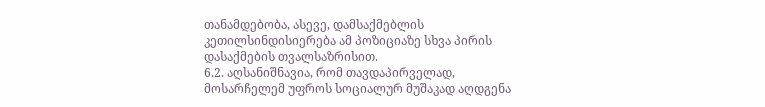თანამდებობა, ასევე, დამსაქმებლის კეთილსინდისიერება ამ პოზიციაზე სხვა პირის დასაქმების თვალსაზრისით.
6.2. აღსანიშნავია, რომ თავდაპირველად, მოსარჩელემ უფროს სოციალურ მუშაკად აღდგენა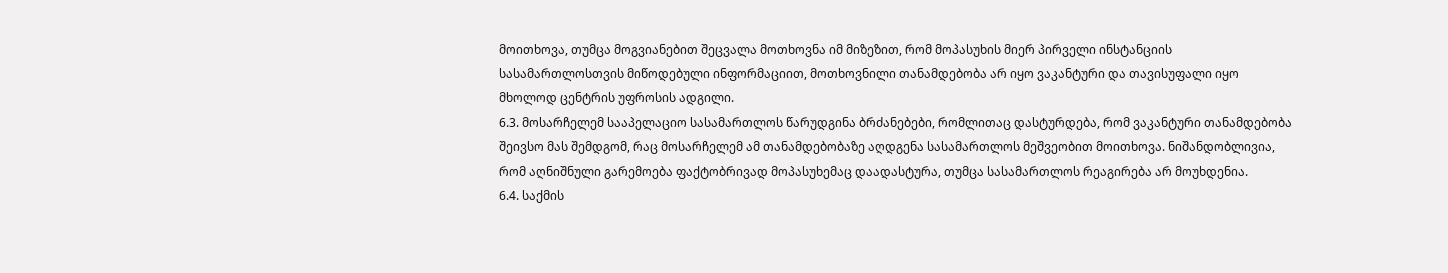მოითხოვა, თუმცა მოგვიანებით შეცვალა მოთხოვნა იმ მიზეზით, რომ მოპასუხის მიერ პირველი ინსტანციის სასამართლოსთვის მიწოდებული ინფორმაციით, მოთხოვნილი თანამდებობა არ იყო ვაკანტური და თავისუფალი იყო მხოლოდ ცენტრის უფროსის ადგილი.
6.3. მოსარჩელემ სააპელაციო სასამართლოს წარუდგინა ბრძანებები, რომლითაც დასტურდება, რომ ვაკანტური თანამდებობა შეივსო მას შემდგომ, რაც მოსარჩელემ ამ თანამდებობაზე აღდგენა სასამართლოს მეშვეობით მოითხოვა. ნიშანდობლივია, რომ აღნიშნული გარემოება ფაქტობრივად მოპასუხემაც დაადასტურა, თუმცა სასამართლოს რეაგირება არ მოუხდენია.
6.4. საქმის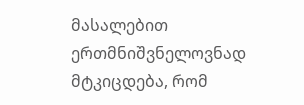მასალებით ერთმნიშვნელოვნად მტკიცდება, რომ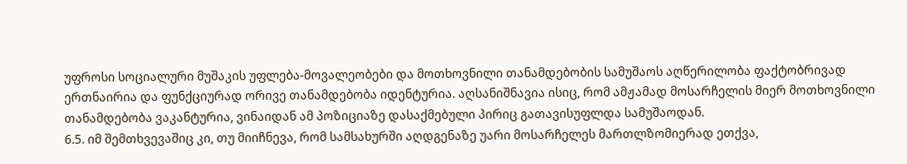უფროსი სოციალური მუშაკის უფლება-მოვალეობები და მოთხოვნილი თანამდებობის სამუშაოს აღწერილობა ფაქტობრივად ერთნაირია და ფუნქციურად ორივე თანამდებობა იდენტურია. აღსანიშნავია ისიც, რომ ამჟამად მოსარჩელის მიერ მოთხოვნილი თანამდებობა ვაკანტურია, ვინაიდან ამ პოზიციაზე დასაქმებული პირიც გათავისუფლდა სამუშაოდან.
6.5. იმ შემთხვევაშიც კი, თუ მიიჩნევა, რომ სამსახურში აღდგენაზე უარი მოსარჩელეს მართლზომიერად ეთქვა,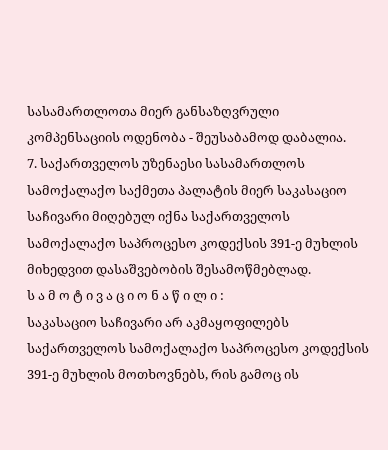სასამართლოთა მიერ განსაზღვრული კომპენსაციის ოდენობა - შეუსაბამოდ დაბალია.
7. საქართველოს უზენაესი სასამართლოს სამოქალაქო საქმეთა პალატის მიერ საკასაციო საჩივარი მიღებულ იქნა საქართველოს სამოქალაქო საპროცესო კოდექსის 391-ე მუხლის მიხედვით დასაშვებობის შესამოწმებლად.
ს ა მ ო ტ ი ვ ა ც ი ო ნ ა წ ი ლ ი :
საკასაციო საჩივარი არ აკმაყოფილებს საქართველოს სამოქალაქო საპროცესო კოდექსის 391-ე მუხლის მოთხოვნებს, რის გამოც ის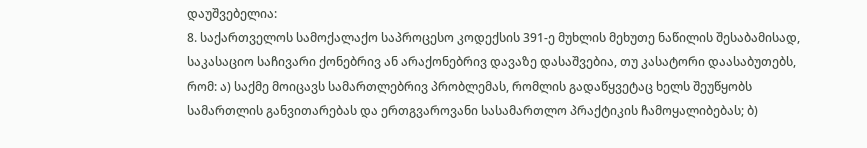დაუშვებელია:
8. საქართველოს სამოქალაქო საპროცესო კოდექსის 391-ე მუხლის მეხუთე ნაწილის შესაბამისად, საკასაციო საჩივარი ქონებრივ ან არაქონებრივ დავაზე დასაშვებია, თუ კასატორი დაასაბუთებს, რომ: ა) საქმე მოიცავს სამართლებრივ პრობლემას, რომლის გადაწყვეტაც ხელს შეუწყობს სამართლის განვითარებას და ერთგვაროვანი სასამართლო პრაქტიკის ჩამოყალიბებას; ბ)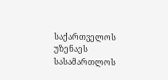საქართველოს უზენაეს სასამართლოს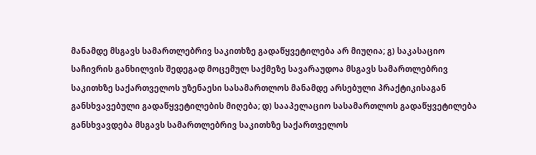მანამდე მსგავს სამართლებრივ საკითხზე გადაწყვეტილება არ მიუღია; გ) საკასაციო საჩივრის განხილვის შედეგად მოცემულ საქმეზე სავარაუდოა მსგავს სამართლებრივ საკითხზე საქართველოს უზენაესი სასამართლოს მანამდე არსებული პრაქტიკისაგან განსხვავებული გადაწყვეტილების მიღება; დ) სააპელაციო სასამართლოს გადაწყვეტილება განსხვავდება მსგავს სამართლებრივ საკითხზე საქართველოს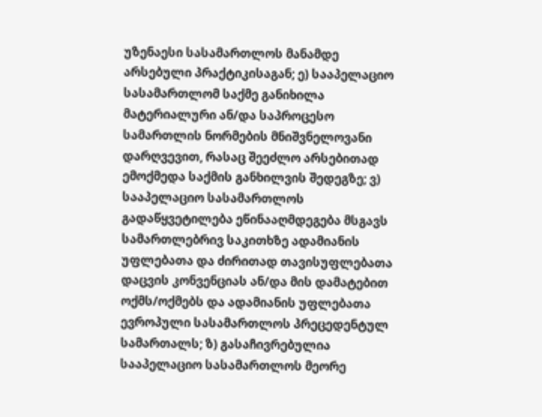უზენაესი სასამართლოს მანამდე არსებული პრაქტიკისაგან; ე) სააპელაციო სასამართლომ საქმე განიხილა მატერიალური ან/და საპროცესო სამართლის ნორმების მნიშვნელოვანი დარღვევით, რასაც შეეძლო არსებითად ემოქმედა საქმის განხილვის შედეგზე; ვ) სააპელაციო სასამართლოს გადაწყვეტილება ეწინააღმდეგება მსგავს სამართლებრივ საკითხზე ადამიანის უფლებათა და ძირითად თავისუფლებათა დაცვის კონვენციას ან/და მის დამატებით ოქმს/ოქმებს და ადამიანის უფლებათა ევროპული სასამართლოს პრეცედენტულ სამართალს; ზ) გასაჩივრებულია სააპელაციო სასამართლოს მეორე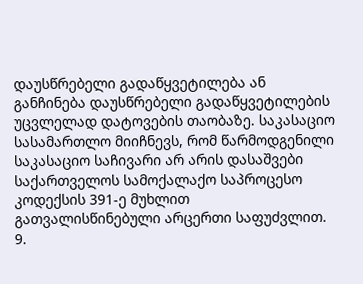დაუსწრებელი გადაწყვეტილება ან განჩინება დაუსწრებელი გადაწყვეტილების უცვლელად დატოვების თაობაზე. საკასაციო სასამართლო მიიჩნევს, რომ წარმოდგენილი საკასაციო საჩივარი არ არის დასაშვები საქართველოს სამოქალაქო საპროცესო კოდექსის 391-ე მუხლით გათვალისწინებული არცერთი საფუძვლით.
9.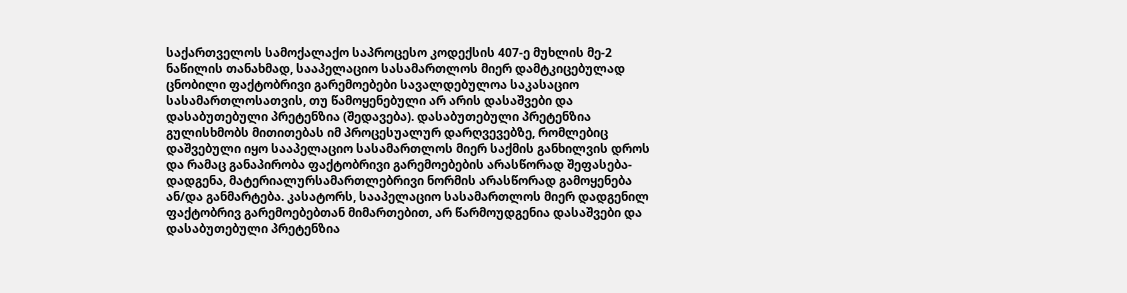საქართველოს სამოქალაქო საპროცესო კოდექსის 407-ე მუხლის მე-2 ნაწილის თანახმად, სააპელაციო სასამართლოს მიერ დამტკიცებულად ცნობილი ფაქტობრივი გარემოებები სავალდებულოა საკასაციო სასამართლოსათვის, თუ წამოყენებული არ არის დასაშვები და დასაბუთებული პრეტენზია (შედავება). დასაბუთებული პრეტენზია გულისხმობს მითითებას იმ პროცესუალურ დარღვევებზე, რომლებიც დაშვებული იყო სააპელაციო სასამართლოს მიერ საქმის განხილვის დროს და რამაც განაპირობა ფაქტობრივი გარემოებების არასწორად შეფასება-დადგენა, მატერიალურსამართლებრივი ნორმის არასწორად გამოყენება ან/და განმარტება. კასატორს, სააპელაციო სასამართლოს მიერ დადგენილ ფაქტობრივ გარემოებებთან მიმართებით, არ წარმოუდგენია დასაშვები და დასაბუთებული პრეტენზია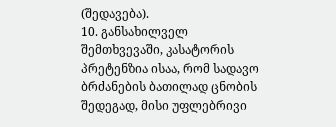(შედავება).
10. განსახილველ შემთხვევაში, კასატორის პრეტენზია ისაა, რომ სადავო ბრძანების ბათილად ცნობის შედეგად, მისი უფლებრივი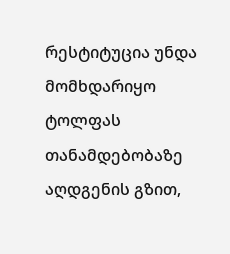რესტიტუცია უნდა მომხდარიყო ტოლფას თანამდებობაზე აღდგენის გზით,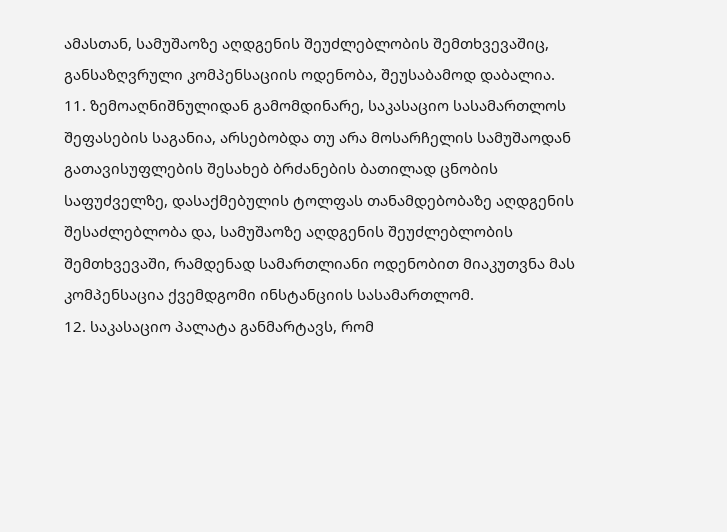ამასთან, სამუშაოზე აღდგენის შეუძლებლობის შემთხვევაშიც, განსაზღვრული კომპენსაციის ოდენობა, შეუსაბამოდ დაბალია.
11. ზემოაღნიშნულიდან გამომდინარე, საკასაციო სასამართლოს შეფასების საგანია, არსებობდა თუ არა მოსარჩელის სამუშაოდან გათავისუფლების შესახებ ბრძანების ბათილად ცნობის საფუძველზე, დასაქმებულის ტოლფას თანამდებობაზე აღდგენის შესაძლებლობა და, სამუშაოზე აღდგენის შეუძლებლობის შემთხვევაში, რამდენად სამართლიანი ოდენობით მიაკუთვნა მას კომპენსაცია ქვემდგომი ინსტანციის სასამართლომ.
12. საკასაციო პალატა განმარტავს, რომ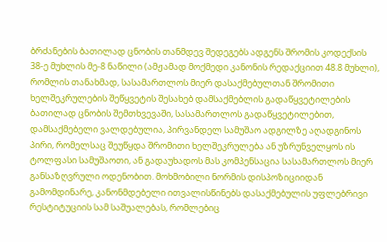ბრძანების ბათილად ცნობის თანმდევ შედეგებს ადგენს შრომის კოდექსის 38-ე მუხლის მე-8 ნაწილი (ამჟამად მოქმედი კანონის რედაქციით 48.8 მუხლი), რომლის თანახმად, სასამართლოს მიერ დასაქმებულთან შრომითი ხელშეკრულების შეწყვეტის შესახებ დამსაქმებლის გადაწყვეტილების ბათილად ცნობის შემთხვევაში, სასამართლოს გადაწყვეტილებით, დამსაქმებელი ვალდებულია, პირვანდელ სამუშაო ადგილზე აღადგინოს პირი, რომელსაც შეუწყდა შრომითი ხელშეკრულება ან უზრუნველყოს ის ტოლფასი სამუშაოთი, ან გადაუხადოს მას კომპენსაცია სასამართლოს მიერ განსაზღვრული ოდენობით. მოხმობილი ნორმის დისპოზიციიდან გამომდინარე, კანონმდებელი ითვალისწინებს დასაქმებულის უფლებრივი რესტიტუციის სამ საშუალებას, რომლებიც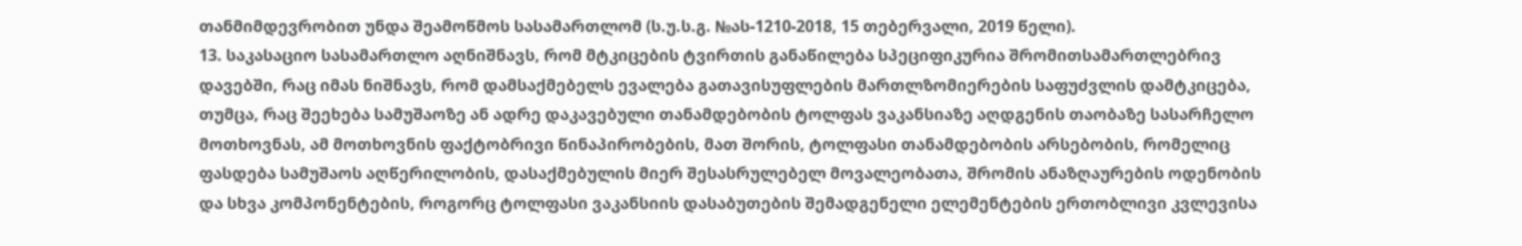თანმიმდევრობით უნდა შეამოწმოს სასამართლომ (ს.უ.ს.გ. №ას-1210-2018, 15 თებერვალი, 2019 წელი).
13. საკასაციო სასამართლო აღნიშნავს, რომ მტკიცების ტვირთის განაწილება სპეციფიკურია შრომითსამართლებრივ დავებში, რაც იმას ნიშნავს, რომ დამსაქმებელს ევალება გათავისუფლების მართლზომიერების საფუძვლის დამტკიცება, თუმცა, რაც შეეხება სამუშაოზე ან ადრე დაკავებული თანამდებობის ტოლფას ვაკანსიაზე აღდგენის თაობაზე სასარჩელო მოთხოვნას, ამ მოთხოვნის ფაქტობრივი წინაპირობების, მათ შორის, ტოლფასი თანამდებობის არსებობის, რომელიც ფასდება სამუშაოს აღწერილობის, დასაქმებულის მიერ შესასრულებელ მოვალეობათა, შრომის ანაზღაურების ოდენობის და სხვა კომპონენტების, როგორც ტოლფასი ვაკანსიის დასაბუთების შემადგენელი ელემენტების ერთობლივი კვლევისა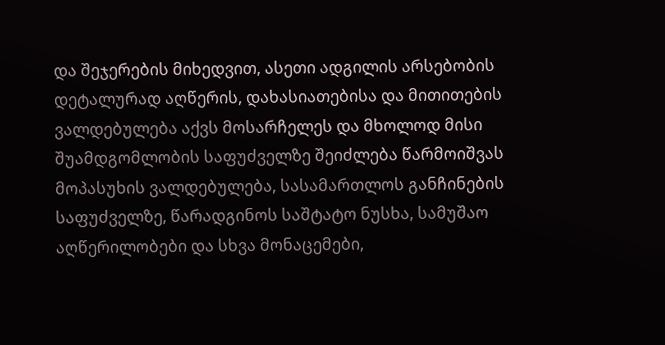და შეჯერების მიხედვით, ასეთი ადგილის არსებობის დეტალურად აღწერის, დახასიათებისა და მითითების ვალდებულება აქვს მოსარჩელეს და მხოლოდ მისი შუამდგომლობის საფუძველზე შეიძლება წარმოიშვას მოპასუხის ვალდებულება, სასამართლოს განჩინების საფუძველზე, წარადგინოს საშტატო ნუსხა, სამუშაო აღწერილობები და სხვა მონაცემები,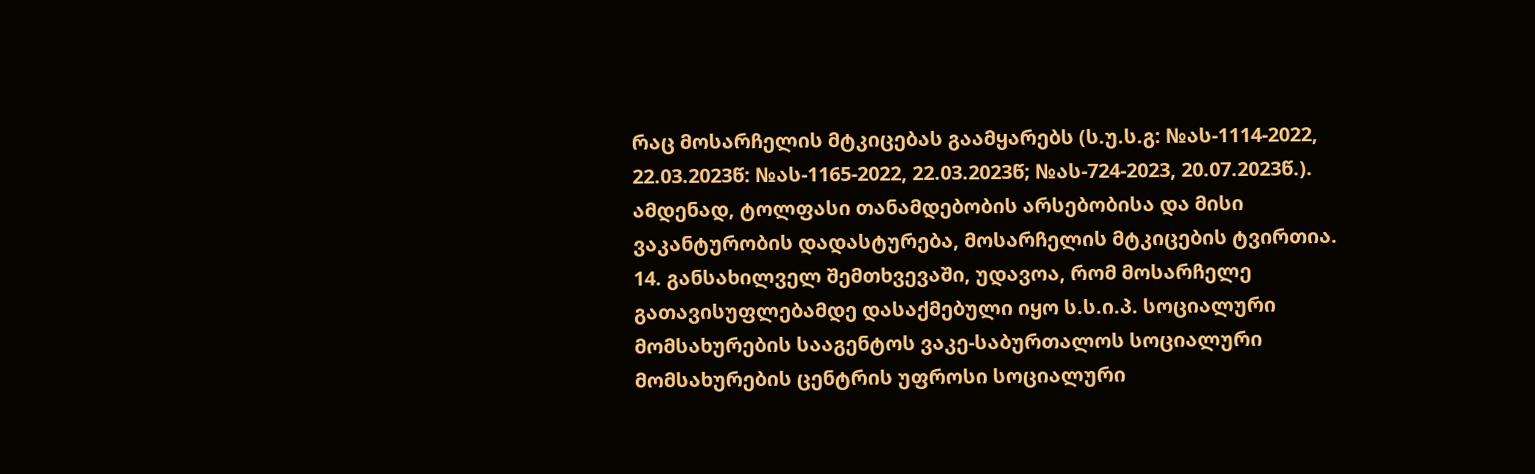რაც მოსარჩელის მტკიცებას გაამყარებს (ს.უ.ს.გ: №ას-1114-2022, 22.03.2023წ: №ას-1165-2022, 22.03.2023წ; №ას-724-2023, 20.07.2023წ.). ამდენად, ტოლფასი თანამდებობის არსებობისა და მისი ვაკანტურობის დადასტურება, მოსარჩელის მტკიცების ტვირთია.
14. განსახილველ შემთხვევაში, უდავოა, რომ მოსარჩელე გათავისუფლებამდე დასაქმებული იყო ს.ს.ი.პ. სოციალური მომსახურების სააგენტოს ვაკე-საბურთალოს სოციალური მომსახურების ცენტრის უფროსი სოციალური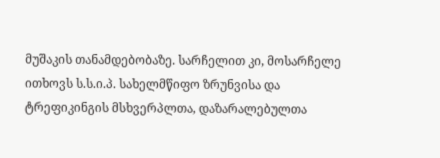მუშაკის თანამდებობაზე. სარჩელით კი, მოსარჩელე ითხოვს ს.ს.ი.პ. სახელმწიფო ზრუნვისა და ტრეფიკინგის მსხვერპლთა, დაზარალებულთა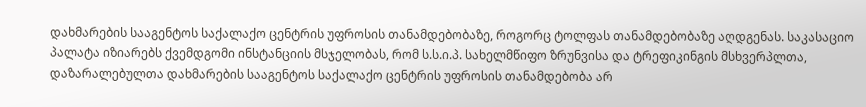დახმარების სააგენტოს საქალაქო ცენტრის უფროსის თანამდებობაზე, როგორც ტოლფას თანამდებობაზე აღდგენას. საკასაციო პალატა იზიარებს ქვემდგომი ინსტანციის მსჯელობას, რომ ს.ს.ი.პ. სახელმწიფო ზრუნვისა და ტრეფიკინგის მსხვერპლთა, დაზარალებულთა დახმარების სააგენტოს საქალაქო ცენტრის უფროსის თანამდებობა არ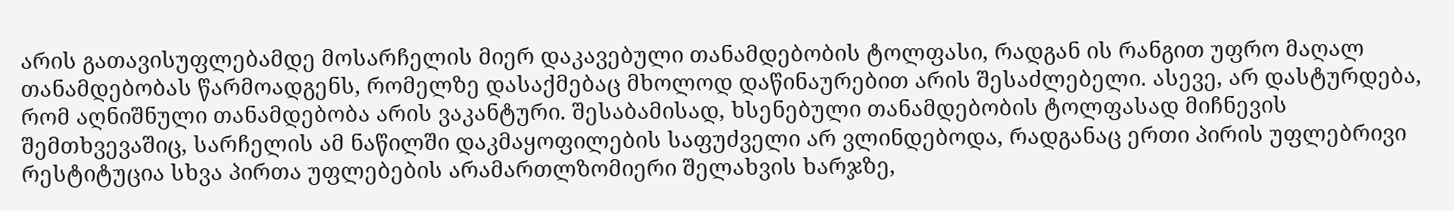არის გათავისუფლებამდე მოსარჩელის მიერ დაკავებული თანამდებობის ტოლფასი, რადგან ის რანგით უფრო მაღალ თანამდებობას წარმოადგენს, რომელზე დასაქმებაც მხოლოდ დაწინაურებით არის შესაძლებელი. ასევე, არ დასტურდება, რომ აღნიშნული თანამდებობა არის ვაკანტური. შესაბამისად, ხსენებული თანამდებობის ტოლფასად მიჩნევის შემთხვევაშიც, სარჩელის ამ ნაწილში დაკმაყოფილების საფუძველი არ ვლინდებოდა, რადგანაც ერთი პირის უფლებრივი რესტიტუცია სხვა პირთა უფლებების არამართლზომიერი შელახვის ხარჯზე,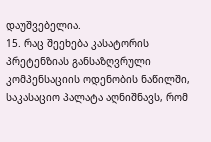დაუშვებელია.
15. რაც შეეხება კასატორის პრეტენზიას განსაზღვრული კომპენსაციის ოდენობის ნაწილში, საკასაციო პალატა აღნიშნავს, რომ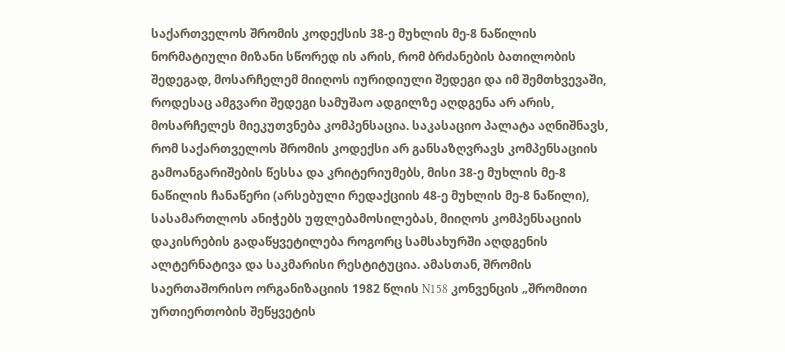საქართველოს შრომის კოდექსის 38-ე მუხლის მე-8 ნაწილის ნორმატიული მიზანი სწორედ ის არის, რომ ბრძანების ბათილობის შედეგად, მოსარჩელემ მიიღოს იურიდიული შედეგი და იმ შემთხვევაში, როდესაც ამგვარი შედეგი სამუშაო ადგილზე აღდგენა არ არის, მოსარჩელეს მიეკუთვნება კომპენსაცია. საკასაციო პალატა აღნიშნავს, რომ საქართველოს შრომის კოდექსი არ განსაზღვრავს კომპენსაციის გამოანგარიშების წესსა და კრიტერიუმებს, მისი 38-ე მუხლის მე-8 ნაწილის ჩანაწერი (არსებული რედაქციის 48-ე მუხლის მე-8 ნაწილი), სასამართლოს ანიჭებს უფლებამოსილებას, მიიღოს კომპენსაციის დაკისრების გადაწყვეტილება როგორც სამსახურში აღდგენის ალტერნატივა და საკმარისი რესტიტუცია. ამასთან, შრომის საერთაშორისო ორგანიზაციის 1982 წლის N158 კონვენცის „შრომითი ურთიერთობის შეწყვეტის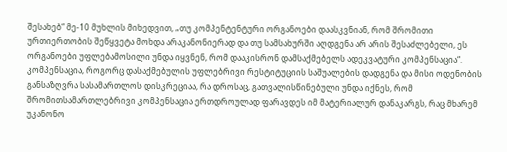შესახებ“ მე-10 მუხლის მიხედვით, „თუ კომპენტენტური ორგანოები დაასკვნიან, რომ შრომითი ურთიერთობის შეწყვეტა მოხდა არაკანონიერად და თუ სამსახურში აღდგენა არ არის შესაძლებელი, ეს ორგანოები უფლებამოსილი უნდა იყვნენ, რომ დააკისრონ დამსაქმებელს ადეკვატური კომპენსაცია“. კომპენსაცია, როგორც დასაქმებულის უფლებრივი რესტიტუციის საშუალების დადგენა და მისი ოდენობის განსაზღვრა სასამართლოს დისკრეციაა, რა დროსაც, გათვალისწინებული უნდა იქნეს, რომ შრომითსამართლებრივი კომპენსაცია ერთდროულად ფარავდეს იმ მატერიალურ დანაკარგს, რაც მხარემ უკანონო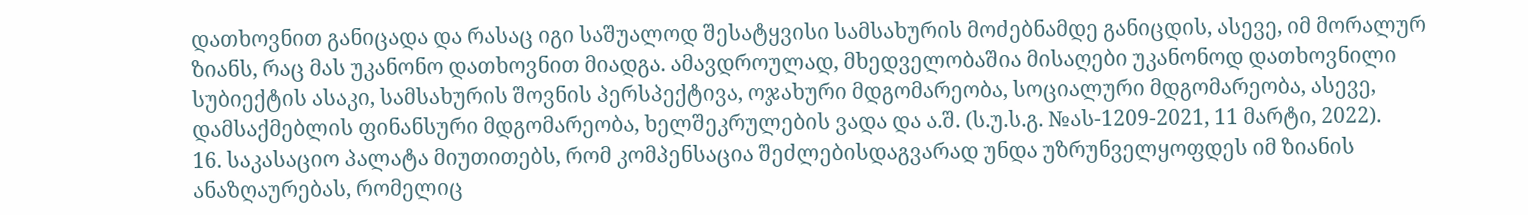დათხოვნით განიცადა და რასაც იგი საშუალოდ შესატყვისი სამსახურის მოძებნამდე განიცდის, ასევე, იმ მორალურ ზიანს, რაც მას უკანონო დათხოვნით მიადგა. ამავდროულად, მხედველობაშია მისაღები უკანონოდ დათხოვნილი სუბიექტის ასაკი, სამსახურის შოვნის პერსპექტივა, ოჯახური მდგომარეობა, სოციალური მდგომარეობა, ასევე, დამსაქმებლის ფინანსური მდგომარეობა, ხელშეკრულების ვადა და ა.შ. (ს.უ.ს.გ. №ას-1209-2021, 11 მარტი, 2022).
16. საკასაციო პალატა მიუთითებს, რომ კომპენსაცია შეძლებისდაგვარად უნდა უზრუნველყოფდეს იმ ზიანის ანაზღაურებას, რომელიც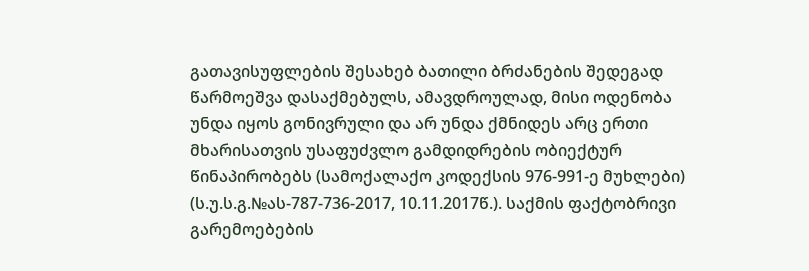გათავისუფლების შესახებ ბათილი ბრძანების შედეგად წარმოეშვა დასაქმებულს, ამავდროულად, მისი ოდენობა უნდა იყოს გონივრული და არ უნდა ქმნიდეს არც ერთი მხარისათვის უსაფუძვლო გამდიდრების ობიექტურ წინაპირობებს (სამოქალაქო კოდექსის 976-991-ე მუხლები) (ს.უ.ს.გ.№ას-787-736-2017, 10.11.2017წ.). საქმის ფაქტობრივი გარემოებების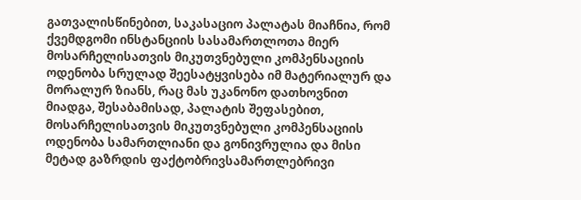გათვალისწინებით, საკასაციო პალატას მიაჩნია, რომ ქვემდგომი ინსტანციის სასამართლოთა მიერ მოსარჩელისათვის მიკუთვნებული კომპენსაციის ოდენობა სრულად შეესატყვისება იმ მატერიალურ და მორალურ ზიანს, რაც მას უკანონო დათხოვნით მიადგა, შესაბამისად, პალატის შეფასებით, მოსარჩელისათვის მიკუთვნებული კომპენსაციის ოდენობა სამართლიანი და გონივრულია და მისი მეტად გაზრდის ფაქტობრივსამართლებრივი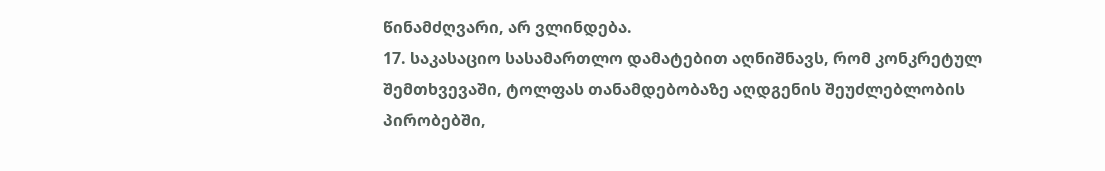წინამძღვარი, არ ვლინდება.
17. საკასაციო სასამართლო დამატებით აღნიშნავს, რომ კონკრეტულ შემთხვევაში, ტოლფას თანამდებობაზე აღდგენის შეუძლებლობის პირობებში,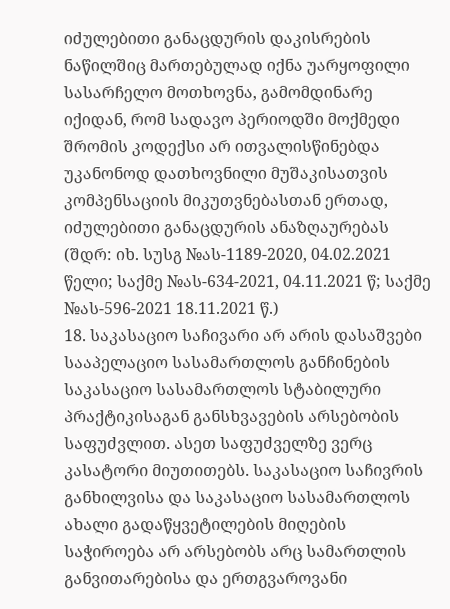იძულებითი განაცდურის დაკისრების ნაწილშიც მართებულად იქნა უარყოფილი სასარჩელო მოთხოვნა, გამომდინარე იქიდან, რომ სადავო პერიოდში მოქმედი შრომის კოდექსი არ ითვალისწინებდა უკანონოდ დათხოვნილი მუშაკისათვის კომპენსაციის მიკუთვნებასთან ერთად, იძულებითი განაცდურის ანაზღაურებას (შდრ: იხ. სუსგ №ას-1189-2020, 04.02.2021 წელი; საქმე №ას-634-2021, 04.11.2021 წ; საქმე №ას-596-2021 18.11.2021 წ.)
18. საკასაციო საჩივარი არ არის დასაშვები სააპელაციო სასამართლოს განჩინების საკასაციო სასამართლოს სტაბილური პრაქტიკისაგან განსხვავების არსებობის საფუძვლით. ასეთ საფუძველზე ვერც კასატორი მიუთითებს. საკასაციო საჩივრის განხილვისა და საკასაციო სასამართლოს ახალი გადაწყვეტილების მიღების საჭიროება არ არსებობს არც სამართლის განვითარებისა და ერთგვაროვანი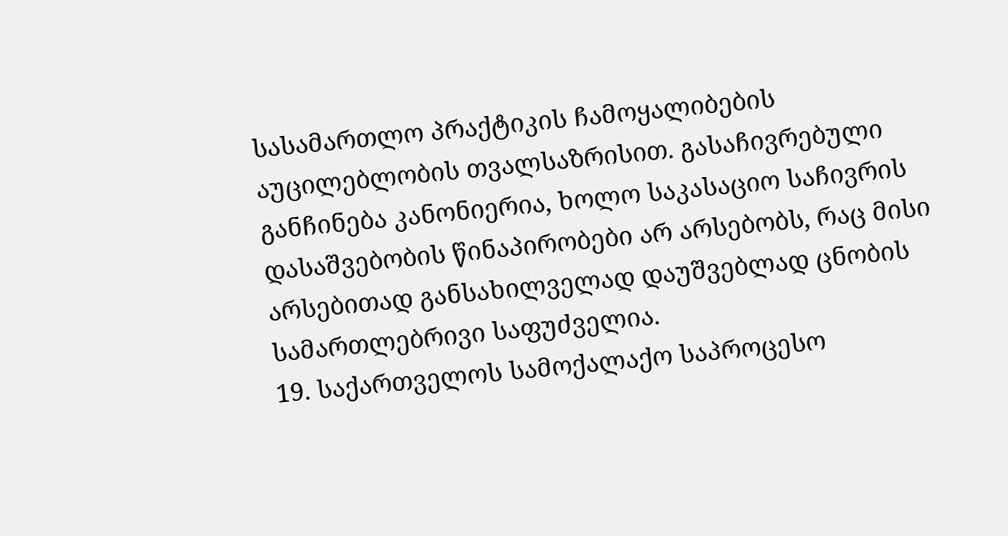სასამართლო პრაქტიკის ჩამოყალიბების აუცილებლობის თვალსაზრისით. გასაჩივრებული განჩინება კანონიერია, ხოლო საკასაციო საჩივრის დასაშვებობის წინაპირობები არ არსებობს, რაც მისი არსებითად განსახილველად დაუშვებლად ცნობის სამართლებრივი საფუძველია.
19. საქართველოს სამოქალაქო საპროცესო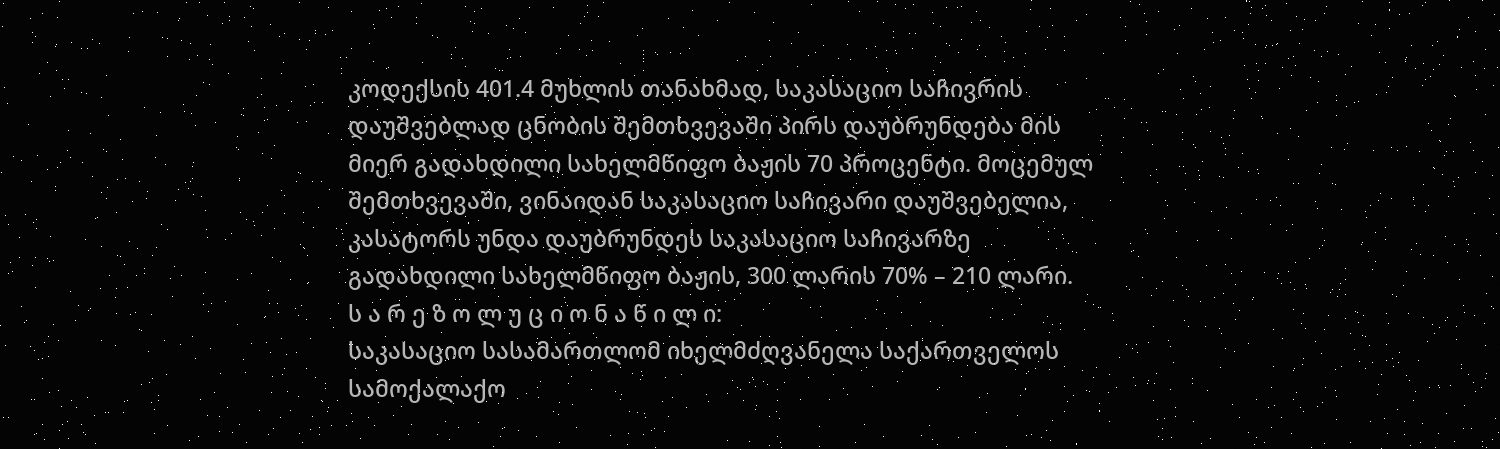კოდექსის 401.4 მუხლის თანახმად, საკასაციო საჩივრის დაუშვებლად ცნობის შემთხვევაში პირს დაუბრუნდება მის მიერ გადახდილი სახელმწიფო ბაჟის 70 პროცენტი. მოცემულ შემთხვევაში, ვინაიდან საკასაციო საჩივარი დაუშვებელია, კასატორს უნდა დაუბრუნდეს საკასაციო საჩივარზე გადახდილი სახელმწიფო ბაჟის, 300 ლარის 70% – 210 ლარი.
ს ა რ ე ზ ო ლ უ ც ი ო ნ ა წ ი ლ ი:
საკასაციო სასამართლომ იხელმძღვანელა საქართველოს სამოქალაქო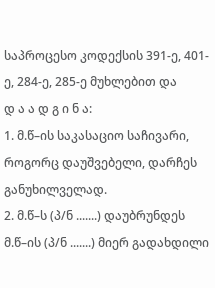საპროცესო კოდექსის 391-ე, 401-ე, 284-ე, 285-ე მუხლებით და
დ ა ა დ გ ი ნ ა:
1. მ.წ–ის საკასაციო საჩივარი, როგორც დაუშვებელი, დარჩეს განუხილველად.
2. მ.წ–ს (პ/ნ .......) დაუბრუნდეს მ.წ–ის (პ/ნ .......) მიერ გადახდილი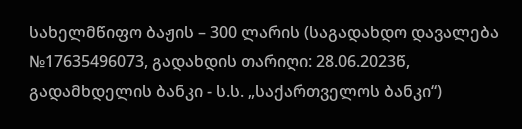სახელმწიფო ბაჟის – 300 ლარის (საგადახდო დავალება №17635496073, გადახდის თარიღი: 28.06.2023წ, გადამხდელის ბანკი - ს.ს. „საქართველოს ბანკი“)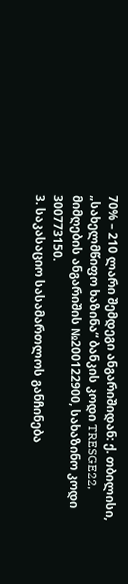70% – 210 ლარი შემდეგი ანგარიშიდან: ქ. თბილისი, „სახელმწიფო ხაზინა“ ბანკის კოდი TRESGE22, მიმღების ანგარიშის №200122900, სახაზინო კოდი 300773150.
3. საკასაციო სასამართლოს განჩინება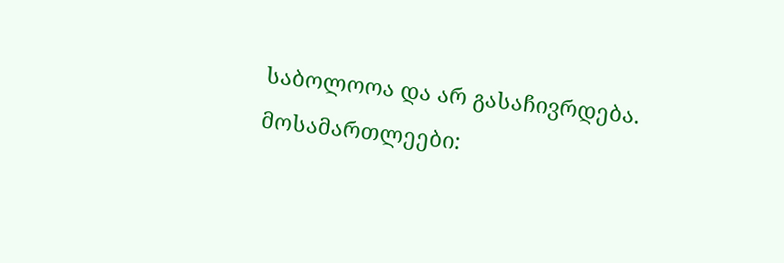საბოლოოა და არ გასაჩივრდება.
მოსამართლეები: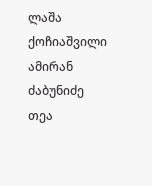ლაშა ქოჩიაშვილი
ამირან ძაბუნიძე
თეა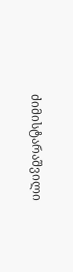ძიმისტარაშვილი